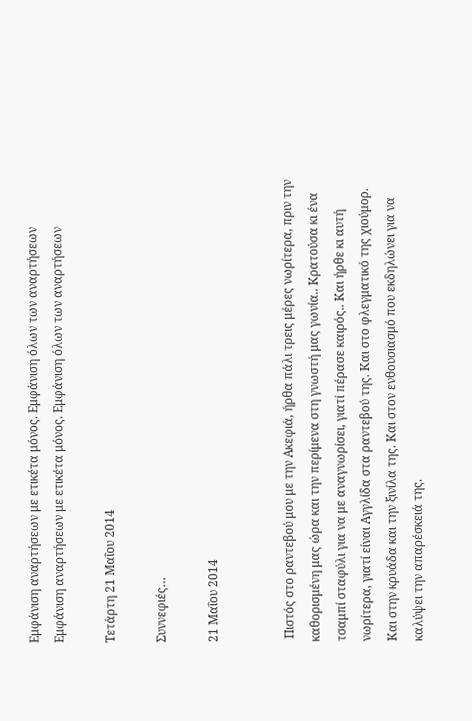Εμφάνιση αναρτήσεων με ετικέτα μόνος. Εμφάνιση όλων των αναρτήσεων
Εμφάνιση αναρτήσεων με ετικέτα μόνος. Εμφάνιση όλων των αναρτήσεων

Τετάρτη 21 Μαΐου 2014

Συννεφιές…

21 Μαΐου 2014


 Πιστός στο ραντεβού μου με την Ακεφιά, ήρθα πάλι τρεις μέρες νωρίτερα, πριν την καθορισμένη μας ώρα και την περίμενα στη γνωστή μας γωνία.. Κρατούσα κι ένα τσαμπί σταφύλι για να με αναγνωρίσει, γιατί πέρασε καιρός.. Και ήρθε κι αυτή νωρίτερα, γιατί είναι Αγγλίδα στα ραντεβού της. Και στο φλεγματικό της χιούμορ. Και στην κρυάδα και την ξινίλα της. Και στον ενθουσιασμό που εκδηλώνει για να καλύψει την απαρέσκειά της.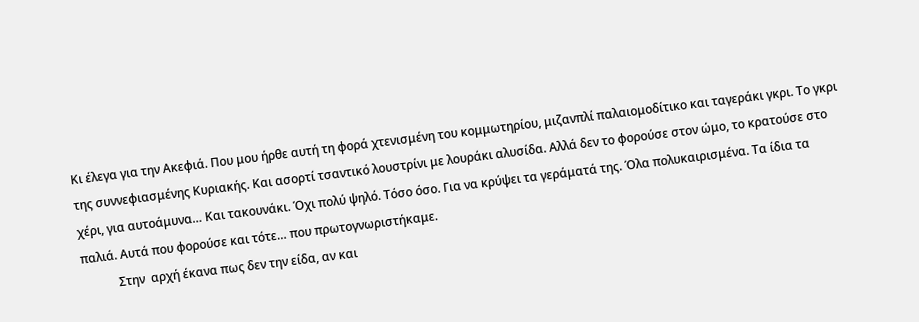Κι έλεγα για την Ακεφιά. Που μου ήρθε αυτή τη φορά χτενισμένη του κομμωτηρίου, μιζανπλί παλαιομοδίτικο και ταγεράκι γκρι. Το γκρι της συννεφιασμένης Κυριακής. Και ασορτί τσαντικό λουστρίνι με λουράκι αλυσίδα. Αλλά δεν το φορούσε στον ώμο, το κρατούσε στο χέρι, για αυτοάμυνα… Και τακουνάκι. Όχι πολύ ψηλό. Τόσο όσο. Για να κρύψει τα γεράματά της. Όλα πολυκαιρισμένα. Τα ίδια τα παλιά. Αυτά που φορούσε και τότε… που πρωτογνωριστήκαμε.
            Στην  αρχή έκανα πως δεν την είδα, αν και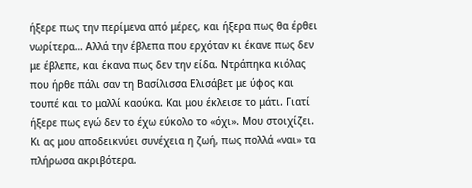ήξερε πως την περίμενα από μέρες, και ήξερα πως θα έρθει νωρίτερα… Αλλά την έβλεπα που ερχόταν κι έκανε πως δεν με έβλεπε, και έκανα πως δεν την είδα. Ντράπηκα κιόλας που ήρθε πάλι σαν τη Βασίλισσα Ελισάβετ με ύφος και τουπέ και το μαλλί καούκα. Και μου έκλεισε το μάτι. Γιατί ήξερε πως εγώ δεν το έχω εύκολο το «όχι». Μου στοιχίζει. Κι ας μου αποδεικνύει συνέχεια η ζωή, πως πολλά «ναι» τα πλήρωσα ακριβότερα.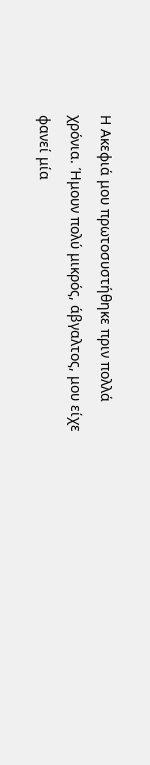Η Ακεφιά μου πρωτοσυστήθηκε πριν πολλά χρόνια. Ήμουν πολύ μικρός, άβγαλτος, μου είχε φανεί μία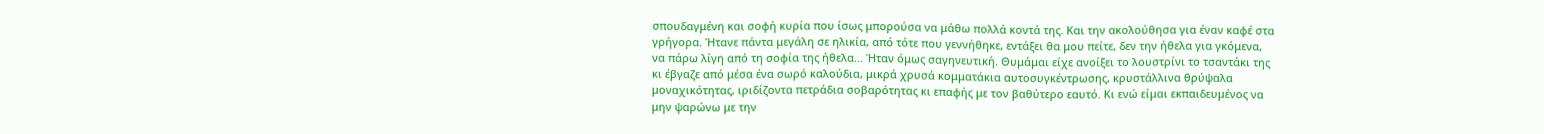σπουδαγμένη και σοφή κυρία που ίσως μπορούσα να μάθω πολλά κοντά της. Και την ακολούθησα για έναν καφέ στα γρήγορα. Ήτανε πάντα μεγάλη σε ηλικία, από τότε που γεννήθηκε, εντάξει θα μου πείτε, δεν την ήθελα για γκόμενα, να πάρω λίγη από τη σοφία της ήθελα… Ήταν όμως σαγηνευτική. Θυμάμαι είχε ανοίξει το λουστρίνι το τσαντάκι της κι έβγαζε από μέσα ένα σωρό καλούδια, μικρά χρυσά κομματάκια αυτοσυγκέντρωσης, κρυστάλλινα θρύψαλα μοναχικότητας, ιριδίζοντα πετράδια σοβαρότητας κι επαφής με τον βαθύτερο εαυτό. Κι ενώ είμαι εκπαιδευμένος να μην ψαρώνω με την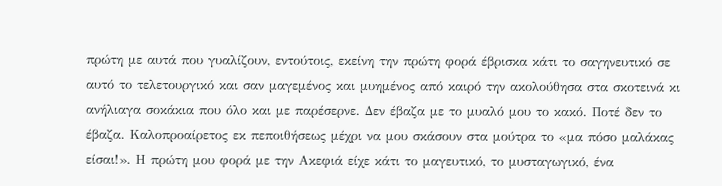πρώτη με αυτά που γυαλίζουν, εντούτοις, εκείνη την πρώτη φορά έβρισκα κάτι το σαγηνευτικό σε αυτό το τελετουργικό και σαν μαγεμένος και μυημένος από καιρό την ακολούθησα στα σκοτεινά κι ανήλιαγα σοκάκια που όλο και με παρέσερνε. Δεν έβαζα με το μυαλό μου το κακό. Ποτέ δεν το έβαζα. Καλοπροαίρετος εκ πεποιθήσεως μέχρι να μου σκάσουν στα μούτρα το «μα πόσο μαλάκας είσαι!». Η πρώτη μου φορά με την Ακεφιά είχε κάτι το μαγευτικό, το μυσταγωγικό, ένα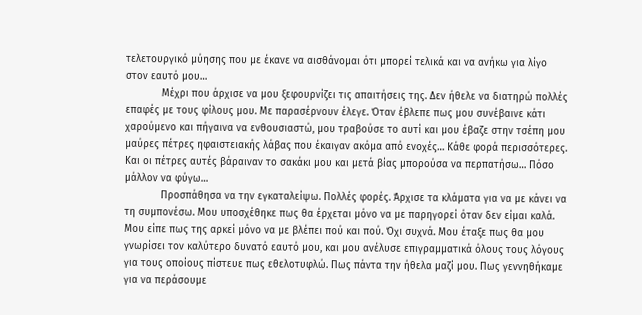τελετουργικό μύησης που με έκανε να αισθάνομαι ότι μπορεί τελικά και να ανήκω για λίγο στον εαυτό μου…
            Μέχρι που άρχισε να μου ξεφουρνίζει τις απαιτήσεις της. Δεν ήθελε να διατηρώ πολλές επαφές με τους φίλους μου. Με παρασέρνουν έλεγε. Όταν έβλεπε πως μου συνέβαινε κάτι χαρούμενο και πήγαινα να ενθουσιαστώ, μου τραβούσε το αυτί και μου έβαζε στην τσέπη μου μαύρες πέτρες ηφαιστειακής λάβας που έκαιγαν ακόμα από ενοχές… Κάθε φορά περισσότερες. Και οι πέτρες αυτές βάραιναν το σακάκι μου και μετά βίας μπορούσα να περπατήσω… Πόσο μάλλον να φύγω…
            Προσπάθησα να την εγκαταλείψω. Πολλές φορές. Άρχισε τα κλάματα για να με κάνει να τη συμπονέσω. Μου υποσχέθηκε πως θα έρχεται μόνο να με παρηγορεί όταν δεν είμαι καλά. Μου είπε πως της αρκεί μόνο να με βλέπει πού και πού. Όχι συχνά. Μου έταξε πως θα μου γνωρίσει τον καλύτερο δυνατό εαυτό μου, και μου ανέλυσε επιγραμματικά όλους τους λόγους για τους οποίους πίστευε πως εθελοτυφλώ. Πως πάντα την ήθελα μαζί μου. Πως γεννηθήκαμε για να περάσουμε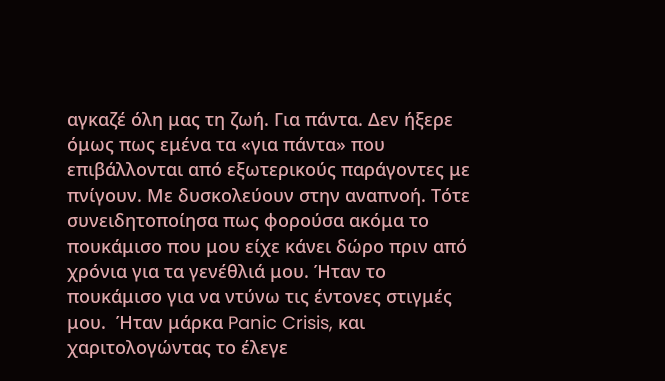αγκαζέ όλη μας τη ζωή. Για πάντα. Δεν ήξερε όμως πως εμένα τα «για πάντα» που επιβάλλονται από εξωτερικούς παράγοντες με πνίγουν. Με δυσκολεύουν στην αναπνοή. Τότε συνειδητοποίησα πως φορούσα ακόμα το πουκάμισο που μου είχε κάνει δώρο πριν από χρόνια για τα γενέθλιά μου. Ήταν το πουκάμισο για να ντύνω τις έντονες στιγμές μου.  Ήταν μάρκα Panic Crisis, και χαριτολογώντας το έλεγε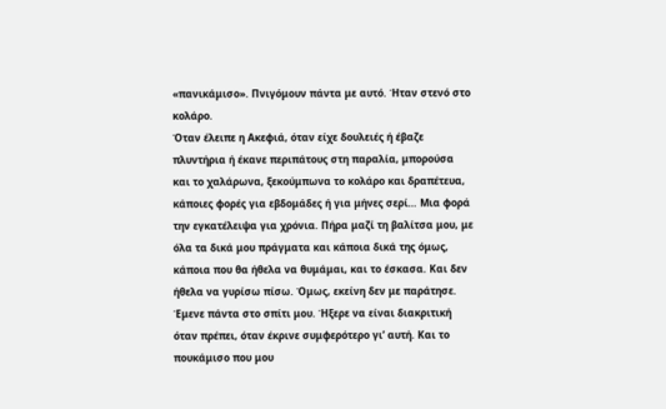«πανικάμισο». Πνιγόμουν πάντα με αυτό. Ήταν στενό στο κολάρο.
Όταν έλειπε η Ακεφιά, όταν είχε δουλειές ή έβαζε πλυντήρια ή έκανε περιπάτους στη παραλία, μπορούσα και το χαλάρωνα, ξεκούμπωνα το κολάρο και δραπέτευα, κάποιες φορές για εβδομάδες ή για μήνες σερί… Μια φορά την εγκατέλειψα για χρόνια. Πήρα μαζί τη βαλίτσα μου, με όλα τα δικά μου πράγματα και κάποια δικά της όμως, κάποια που θα ήθελα να θυμάμαι, και το έσκασα. Και δεν ήθελα να γυρίσω πίσω. Όμως, εκείνη δεν με παράτησε. Έμενε πάντα στο σπίτι μου. Ήξερε να είναι διακριτική όταν πρέπει, όταν έκρινε συμφερότερο γι’ αυτή. Και το πουκάμισο που μου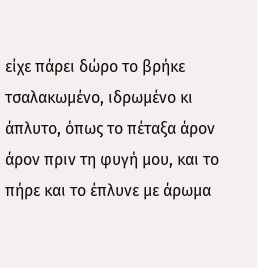είχε πάρει δώρο το βρήκε τσαλακωμένο, ιδρωμένο κι άπλυτο, όπως το πέταξα άρον άρον πριν τη φυγή μου, και το πήρε και το έπλυνε με άρωμα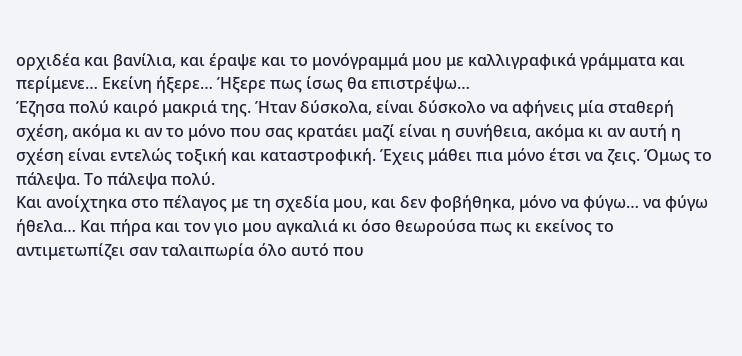ορχιδέα και βανίλια, και έραψε και το μονόγραμμά μου με καλλιγραφικά γράμματα και περίμενε… Εκείνη ήξερε… Ήξερε πως ίσως θα επιστρέψω…
Έζησα πολύ καιρό μακριά της. Ήταν δύσκολα, είναι δύσκολο να αφήνεις μία σταθερή σχέση, ακόμα κι αν το μόνο που σας κρατάει μαζί είναι η συνήθεια, ακόμα κι αν αυτή η σχέση είναι εντελώς τοξική και καταστροφική. Έχεις μάθει πια μόνο έτσι να ζεις. Όμως το πάλεψα. Το πάλεψα πολύ.
Και ανοίχτηκα στο πέλαγος με τη σχεδία μου, και δεν φοβήθηκα, μόνο να φύγω… να φύγω ήθελα… Και πήρα και τον γιο μου αγκαλιά κι όσο θεωρούσα πως κι εκείνος το αντιμετωπίζει σαν ταλαιπωρία όλο αυτό που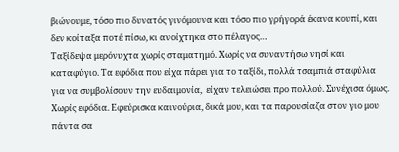βιώνουμε, τόσο πιο δυνατός γινόμουνα και τόσο πιο γρήγορά έκανα κουπί, και δεν κοίταξα ποτέ πίσω, κι ανοίχτηκα στο πέλαγος…
Ταξίδεψα μερόνυχτα χωρίς σταματημό. Χωρίς να συναντήσω νησί και καταφύγιο. Τα εφόδια που είχα πάρει για το ταξίδι, πολλά τσαμπιά σταφύλια για να συμβολίσουν την ευδαιμονία,  είχαν τελειώσει προ πολλού. Συνέχισα όμως. Χωρίς εφόδια. Εφεύρισκα καινούρια, δικά μου, και τα παρουσίαζα στον γιο μου πάντα σα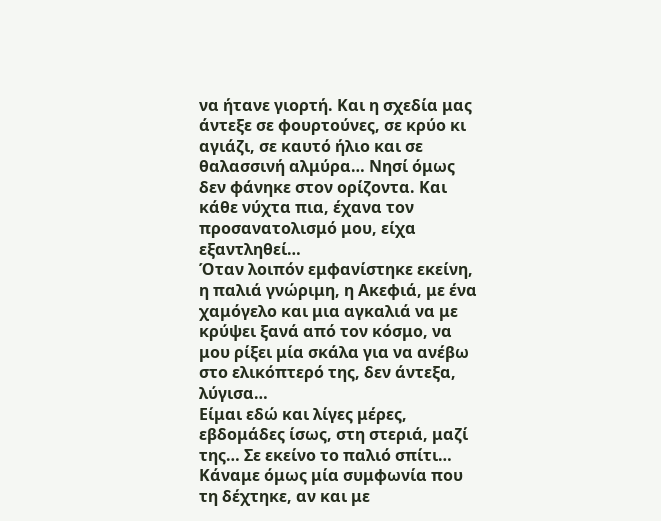να ήτανε γιορτή. Και η σχεδία μας άντεξε σε φουρτούνες, σε κρύο κι αγιάζι, σε καυτό ήλιο και σε θαλασσινή αλμύρα… Νησί όμως δεν φάνηκε στον ορίζοντα. Και κάθε νύχτα πια, έχανα τον προσανατολισμό μου, είχα εξαντληθεί…
Όταν λοιπόν εμφανίστηκε εκείνη, η παλιά γνώριμη, η Ακεφιά, με ένα χαμόγελο και μια αγκαλιά να με κρύψει ξανά από τον κόσμο, να μου ρίξει μία σκάλα για να ανέβω στο ελικόπτερό της, δεν άντεξα, λύγισα…
Είμαι εδώ και λίγες μέρες, εβδομάδες ίσως, στη στεριά, μαζί της… Σε εκείνο το παλιό σπίτι… Κάναμε όμως μία συμφωνία που τη δέχτηκε, αν και με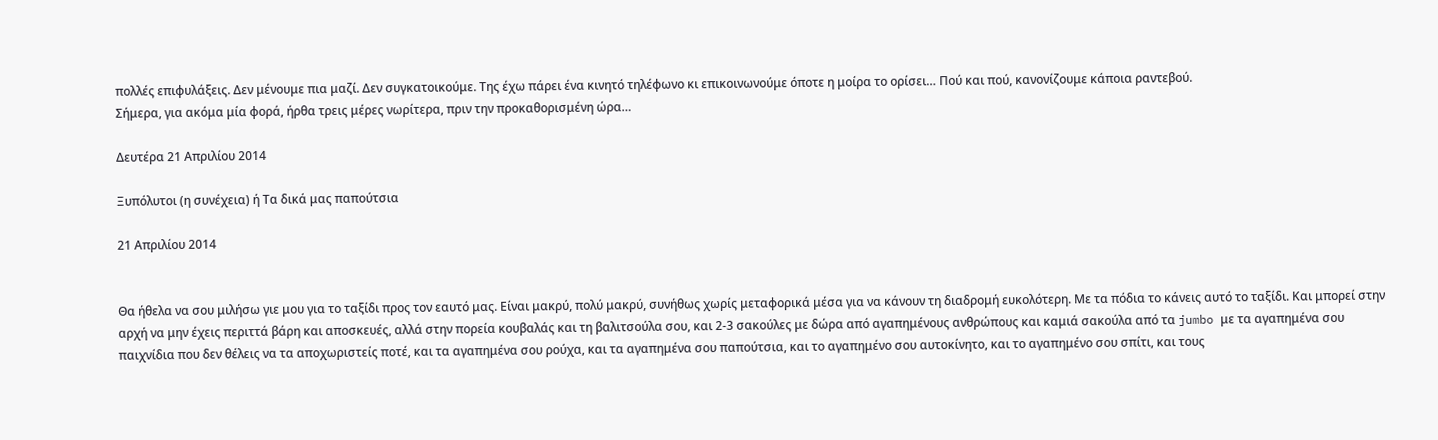πολλές επιφυλάξεις. Δεν μένουμε πια μαζί. Δεν συγκατοικούμε. Της έχω πάρει ένα κινητό τηλέφωνο κι επικοινωνούμε όποτε η μοίρα το ορίσει… Πού και πού, κανονίζουμε κάποια ραντεβού.
Σήμερα, για ακόμα μία φορά, ήρθα τρεις μέρες νωρίτερα, πριν την προκαθορισμένη ώρα…

Δευτέρα 21 Απριλίου 2014

Ξυπόλυτοι (η συνέχεια) ή Τα δικά μας παπούτσια

21 Απριλίου 2014


Θα ήθελα να σου μιλήσω γιε μου για το ταξίδι προς τον εαυτό μας. Είναι μακρύ, πολύ μακρύ, συνήθως χωρίς μεταφορικά μέσα για να κάνουν τη διαδρομή ευκολότερη. Με τα πόδια το κάνεις αυτό το ταξίδι. Και μπορεί στην αρχή να μην έχεις περιττά βάρη και αποσκευές, αλλά στην πορεία κουβαλάς και τη βαλιτσούλα σου, και 2-3 σακούλες με δώρα από αγαπημένους ανθρώπους και καμιά σακούλα από τα jumbo με τα αγαπημένα σου παιχνίδια που δεν θέλεις να τα αποχωριστείς ποτέ, και τα αγαπημένα σου ρούχα, και τα αγαπημένα σου παπούτσια, και το αγαπημένο σου αυτοκίνητο, και το αγαπημένο σου σπίτι, και τους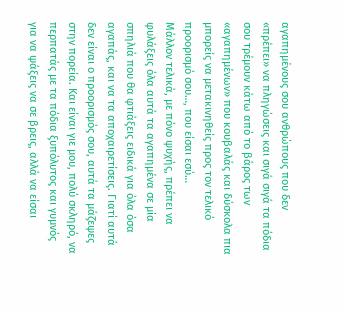αγαπημένους σου ανθρώπους που δεν «πρέπει» να πληγώσεις και σιγά σιγά τα πόδια σου τρέμουν κάτω από το βάρος των «αγαπημένων» που κουβαλάς και δύσκολα πια μπορείς να μετακινηθείς προς τον τελικό προορισμό σου…, που είσαι εσύ…
Μάλλον τελικά, με πόνο ψυχής, πρέπει να φυλάξεις όλα αυτά τα αγαπημένα σε μία σπηλιά που θα φτιάξεις ειδικά για όλα όσα αγαπάς, και να τα αποχαιρετίσεις. Γιατί αυτά δεν είναι ο προορισμός σου, αυτά τα μάζεψες στην πορεία. Και είναι γιε μου, πολύ σκληρό, να περπατάς με τα πόδια ξυπόλυτος και γυμνός για να ψάξεις να σε βρεις, αλλά να είσαι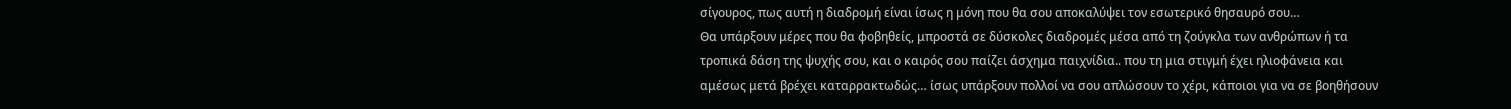σίγουρος, πως αυτή η διαδρομή είναι ίσως η μόνη που θα σου αποκαλύψει τον εσωτερικό θησαυρό σου…
Θα υπάρξουν μέρες που θα φοβηθείς, μπροστά σε δύσκολες διαδρομές μέσα από τη ζούγκλα των ανθρώπων ή τα τροπικά δάση της ψυχής σου, και ο καιρός σου παίζει άσχημα παιχνίδια.. που τη μια στιγμή έχει ηλιοφάνεια και αμέσως μετά βρέχει καταρρακτωδώς… ίσως υπάρξουν πολλοί να σου απλώσουν το χέρι, κάποιοι για να σε βοηθήσουν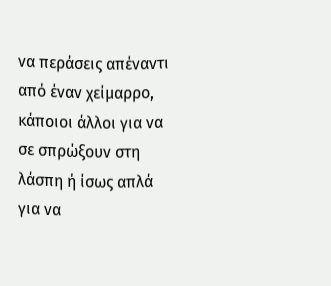να περάσεις απέναντι από έναν χείμαρρο, κάποιοι άλλοι για να σε σπρώξουν στη λάσπη ή ίσως απλά για να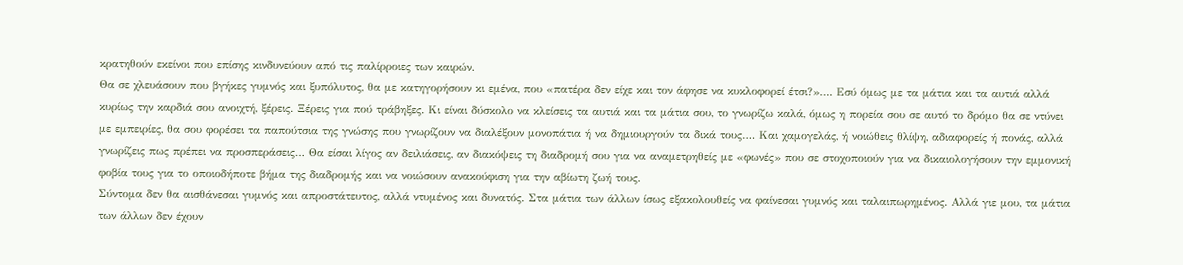κρατηθούν εκείνοι που επίσης κινδυνεύουν από τις παλίρροιες των καιρών.
Θα σε χλευάσουν που βγήκες γυμνός και ξυπόλυτος, θα με κατηγορήσουν κι εμένα, που «πατέρα δεν είχε και τον άφησε να κυκλοφορεί έτσι?»…. Εσύ όμως με τα μάτια και τα αυτιά αλλά κυρίως την καρδιά σου ανοιχτή, ξέρεις. Ξέρεις για πού τράβηξες. Κι είναι δύσκολο να κλείσεις τα αυτιά και τα μάτια σου, το γνωρίζω καλά, όμως η πορεία σου σε αυτό το δρόμο θα σε ντύνει με εμπειρίες, θα σου φορέσει τα παπούτσια της γνώσης που γνωρίζουν να διαλέξουν μονοπάτια ή να δημιουργούν τα δικά τους…. Και χαμογελάς, ή νοιώθεις θλίψη, αδιαφορείς ή πονάς, αλλά γνωρίζεις πως πρέπει να προσπεράσεις… Θα είσαι λίγος αν δειλιάσεις, αν διακόψεις τη διαδρομή σου για να αναμετρηθείς με «φωνές» που σε στοχοποιούν για να δικαιολογήσουν την εμμονική φοβία τους για το οποιοδήποτε βήμα της διαδρομής και να νοιώσουν ανακούφιση για την αβίωτη ζωή τους.
Σύντομα δεν θα αισθάνεσαι γυμνός και απροστάτευτος, αλλά ντυμένος και δυνατός. Στα μάτια των άλλων ίσως εξακολουθείς να φαίνεσαι γυμνός και ταλαιπωρημένος. Αλλά γιε μου, τα μάτια των άλλων δεν έχουν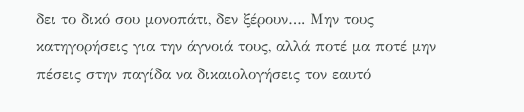δει το δικό σου μονοπάτι, δεν ξέρουν…. Μην τους κατηγορήσεις για την άγνοιά τους, αλλά ποτέ μα ποτέ μην πέσεις στην παγίδα να δικαιολογήσεις τον εαυτό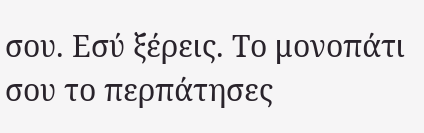σου. Εσύ ξέρεις. Το μονοπάτι σου το περπάτησες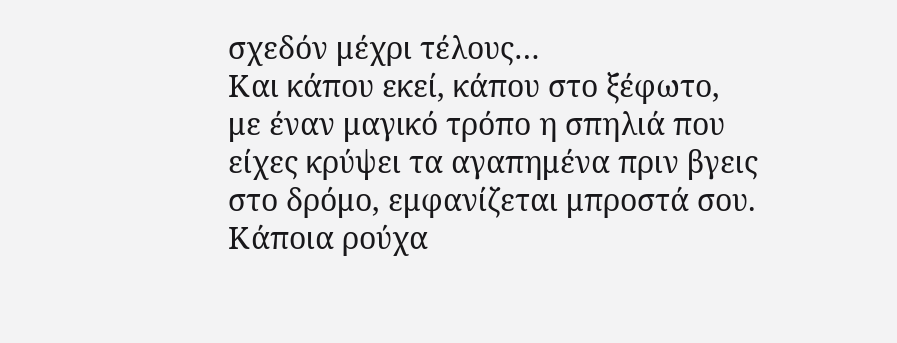σχεδόν μέχρι τέλους…
Και κάπου εκεί, κάπου στο ξέφωτο, με έναν μαγικό τρόπο η σπηλιά που είχες κρύψει τα αγαπημένα πριν βγεις στο δρόμο, εμφανίζεται μπροστά σου. Κάποια ρούχα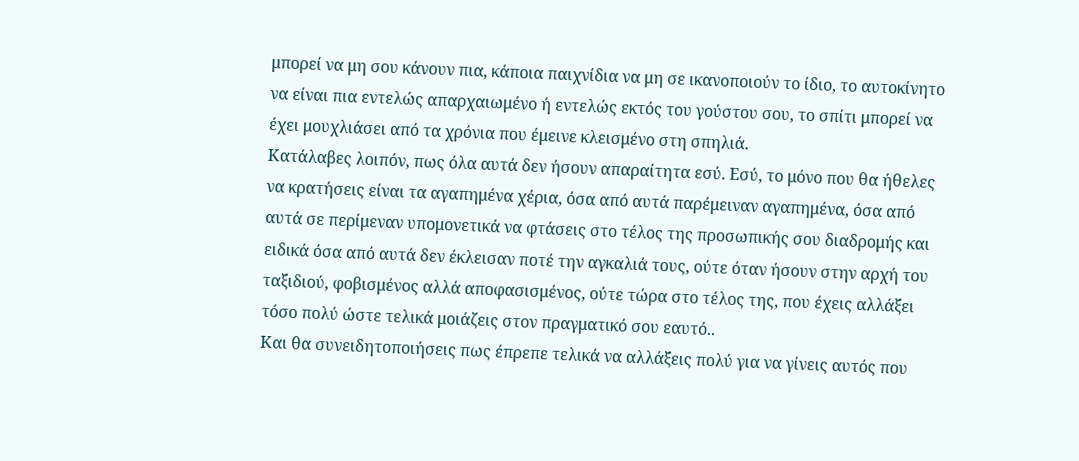μπορεί να μη σου κάνουν πια, κάποια παιχνίδια να μη σε ικανοποιούν το ίδιο, το αυτοκίνητο να είναι πια εντελώς απαρχαιωμένο ή εντελώς εκτός του γούστου σου, το σπίτι μπορεί να έχει μουχλιάσει από τα χρόνια που έμεινε κλεισμένο στη σπηλιά.
Κατάλαβες λοιπόν, πως όλα αυτά δεν ήσουν απαραίτητα εσύ. Εσύ, το μόνο που θα ήθελες να κρατήσεις είναι τα αγαπημένα χέρια, όσα από αυτά παρέμειναν αγαπημένα, όσα από αυτά σε περίμεναν υπομονετικά να φτάσεις στο τέλος της προσωπικής σου διαδρομής και ειδικά όσα από αυτά δεν έκλεισαν ποτέ την αγκαλιά τους, ούτε όταν ήσουν στην αρχή του ταξιδιού, φοβισμένος αλλά αποφασισμένος, ούτε τώρα στο τέλος της, που έχεις αλλάξει τόσο πολύ ώστε τελικά μοιάζεις στον πραγματικό σου εαυτό..
Και θα συνειδητοποιήσεις πως έπρεπε τελικά να αλλάξεις πολύ για να γίνεις αυτός που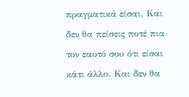πραγματικά είσαι. Και δεν θα πείσεις ποτέ πια τον εαυτό σου ότι είσαι κάτι άλλο. Και δεν θα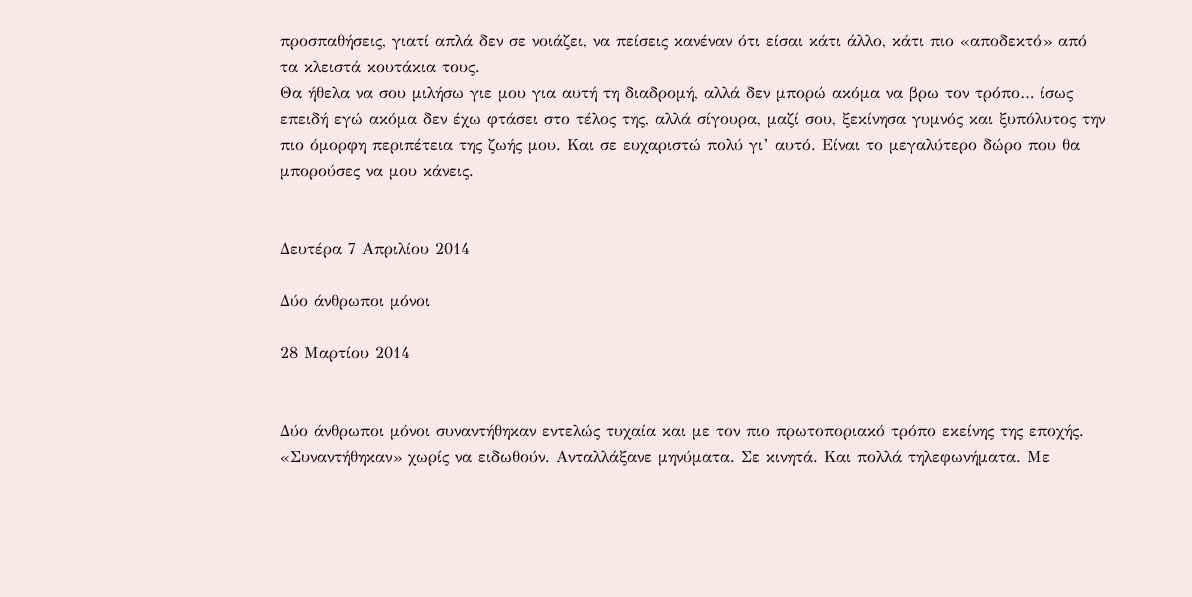προσπαθήσεις, γιατί απλά δεν σε νοιάζει, να πείσεις κανέναν ότι είσαι κάτι άλλο, κάτι πιο «αποδεκτό» από τα κλειστά κουτάκια τους.
Θα ήθελα να σου μιλήσω γιε μου για αυτή τη διαδρομή, αλλά δεν μπορώ ακόμα να βρω τον τρόπο… ίσως επειδή εγώ ακόμα δεν έχω φτάσει στο τέλος της, αλλά σίγουρα, μαζί σου, ξεκίνησα γυμνός και ξυπόλυτος την πιο όμορφη περιπέτεια της ζωής μου. Και σε ευχαριστώ πολύ γι’ αυτό. Είναι το μεγαλύτερο δώρο που θα μπορούσες να μου κάνεις.


Δευτέρα 7 Απριλίου 2014

Δύο άνθρωποι μόνοι

28 Μαρτίου 2014


Δύο άνθρωποι μόνοι συναντήθηκαν εντελώς τυχαία και με τον πιο πρωτοποριακό τρόπο εκείνης της εποχής. «Συναντήθηκαν» χωρίς να ειδωθούν. Ανταλλάξανε μηνύματα. Σε κινητά. Και πολλά τηλεφωνήματα. Με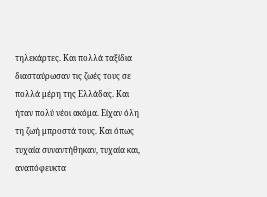τηλεκάρτες. Και πολλά ταξίδια διασταύρωσαν τις ζωές τους σε πολλά μέρη της Ελλάδας. Και ήταν πολύ νέοι ακόμα. Είχαν όλη τη ζωή μπροστά τους. Και όπως τυχαία συναντήθηκαν, τυχαία και, αναπόφευκτα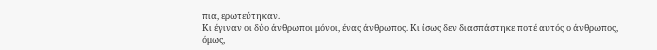πια, ερωτεύτηκαν.
Κι έγιναν οι δύο άνθρωποι μόνοι, ένας άνθρωπος. Κι ίσως δεν διασπάστηκε ποτέ αυτός ο άνθρωπος, όμως,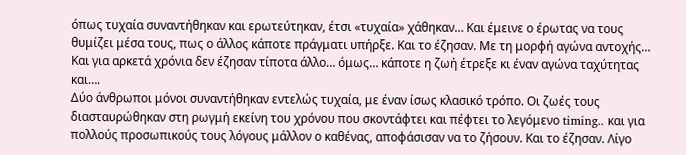όπως τυχαία συναντήθηκαν και ερωτεύτηκαν, έτσι «τυχαία» χάθηκαν… Και έμεινε ο έρωτας να τους θυμίζει μέσα τους, πως ο άλλος κάποτε πράγματι υπήρξε. Και το έζησαν. Με τη μορφή αγώνα αντοχής…
Και για αρκετά χρόνια δεν έζησαν τίποτα άλλο… όμως… κάποτε η ζωή έτρεξε κι έναν αγώνα ταχύτητας και….
Δύο άνθρωποι μόνοι συναντήθηκαν εντελώς τυχαία, με έναν ίσως κλασικό τρόπο. Οι ζωές τους διασταυρώθηκαν στη ρωγμή εκείνη του χρόνου που σκοντάφτει και πέφτει το λεγόμενο timing.. και για πολλούς προσωπικούς τους λόγους μάλλον ο καθένας, αποφάσισαν να το ζήσουν. Και το έζησαν. Λίγο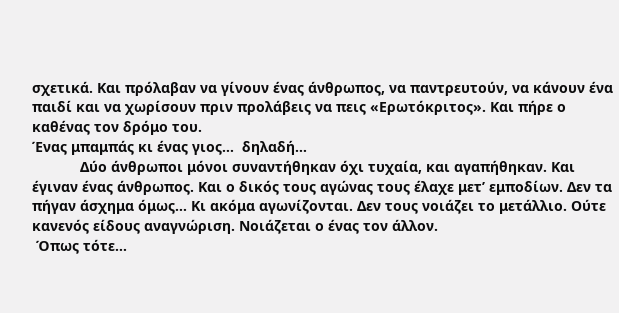σχετικά. Και πρόλαβαν να γίνουν ένας άνθρωπος, να παντρευτούν, να κάνουν ένα παιδί και να χωρίσουν πριν προλάβεις να πεις «Ερωτόκριτος». Και πήρε ο καθένας τον δρόμο του.
Ένας μπαμπάς κι ένας γιος…  δηλαδή…
            Δύο άνθρωποι μόνοι συναντήθηκαν όχι τυχαία, και αγαπήθηκαν. Και έγιναν ένας άνθρωπος. Και ο δικός τους αγώνας τους έλαχε μετ’ εμποδίων. Δεν τα πήγαν άσχημα όμως… Κι ακόμα αγωνίζονται. Δεν τους νοιάζει το μετάλλιο. Ούτε κανενός είδους αναγνώριση. Νοιάζεται ο ένας τον άλλον.
 Όπως τότε…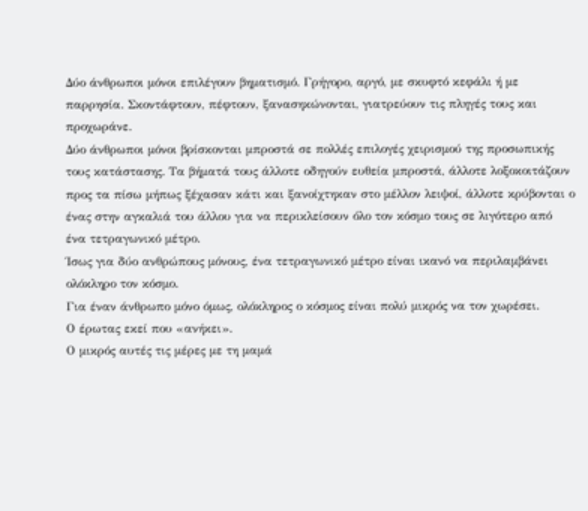Δύο άνθρωποι μόνοι επιλέγουν βηματισμό. Γρήγορο, αργό, με σκυφτό κεφάλι ή με παρρησία. Σκοντάφτουν, πέφτουν, ξανασηκώνονται, γιατρεύουν τις πληγές τους και προχωράνε.
Δύο άνθρωποι μόνοι βρίσκονται μπροστά σε πολλές επιλογές χειρισμού της προσωπικής τους κατάστασης. Τα βήματά τους άλλοτε οδηγούν ευθεία μπροστά, άλλοτε λοξοκοιτάζουν προς τα πίσω μήπως ξέχασαν κάτι και ξανοίχτηκαν στο μέλλον λειψοί, άλλοτε κρύβονται ο ένας στην αγκαλιά του άλλου για να περικλείσουν όλο τον κόσμο τους σε λιγότερο από ένα τετραγωνικό μέτρο.
Ίσως για δύο ανθρώπους μόνους, ένα τετραγωνικό μέτρο είναι ικανό να περιλαμβάνει ολόκληρο τον κόσμο.
Για έναν άνθρωπο μόνο όμως, ολόκληρος ο κόσμος είναι πολύ μικρός να τον χωρέσει.
Ο έρωτας εκεί που «ανήκει».
Ο μικρός αυτές τις μέρες με τη μαμά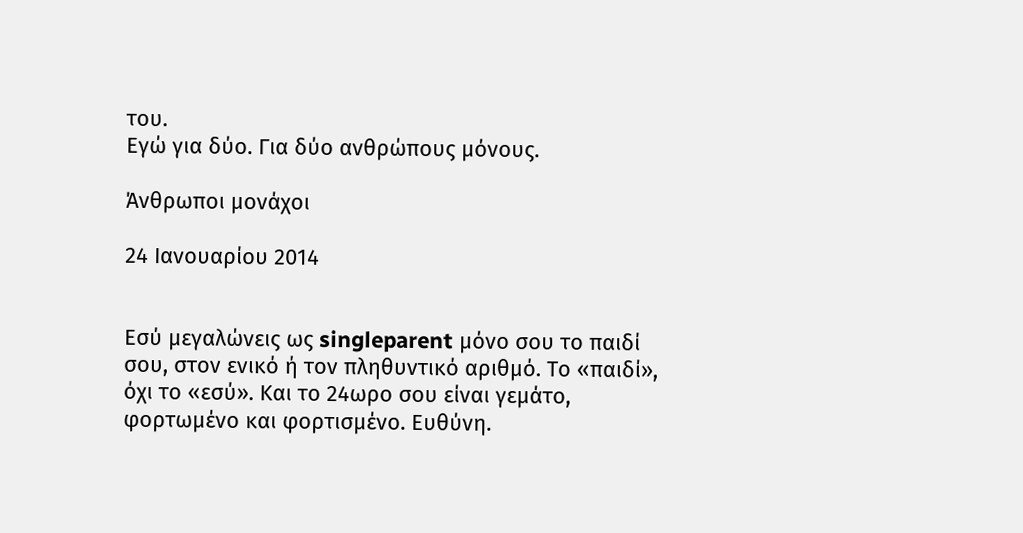του.
Εγώ για δύο. Για δύο ανθρώπους μόνους.

Άνθρωποι μονάχοι

24 Ιανουαρίου 2014


Εσύ μεγαλώνεις ως singleparent μόνο σου το παιδί σου, στον ενικό ή τον πληθυντικό αριθμό. Το «παιδί», όχι το «εσύ». Και το 24ωρο σου είναι γεμάτο, φορτωμένο και φορτισμένο. Ευθύνη.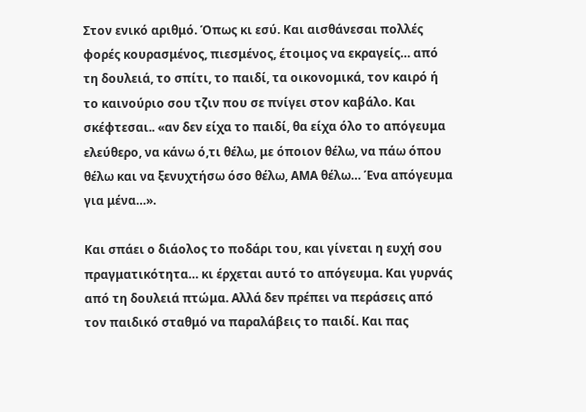Στον ενικό αριθμό. Όπως κι εσύ. Και αισθάνεσαι πολλές φορές κουρασμένος, πιεσμένος, έτοιμος να εκραγείς… από τη δουλειά, το σπίτι, το παιδί, τα οικονομικά, τον καιρό ή το καινούριο σου τζιν που σε πνίγει στον καβάλο. Και σκέφτεσαι.. «αν δεν είχα το παιδί, θα είχα όλο το απόγευμα ελεύθερο, να κάνω ό,τι θέλω, με όποιον θέλω, να πάω όπου θέλω και να ξενυχτήσω όσο θέλω, ΑΜΑ θέλω… Ένα απόγευμα για μένα…».

Και σπάει ο διάολος το ποδάρι του, και γίνεται η ευχή σου πραγματικότητα… κι έρχεται αυτό το απόγευμα. Και γυρνάς από τη δουλειά πτώμα. Αλλά δεν πρέπει να περάσεις από τον παιδικό σταθμό να παραλάβεις το παιδί. Και πας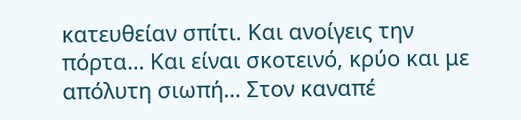κατευθείαν σπίτι. Και ανοίγεις την πόρτα… Και είναι σκοτεινό, κρύο και με απόλυτη σιωπή… Στον καναπέ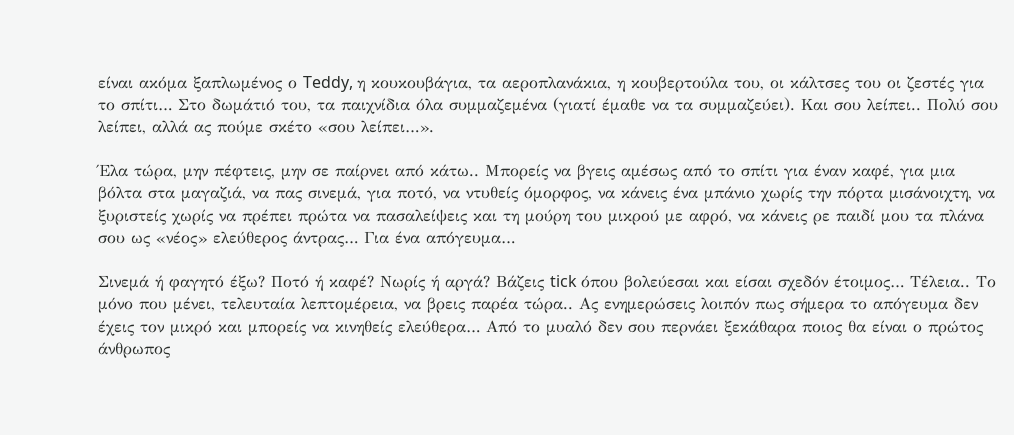είναι ακόμα ξαπλωμένος ο Teddy, η κουκουβάγια, τα αεροπλανάκια, η κουβερτούλα του, οι κάλτσες του οι ζεστές για το σπίτι… Στο δωμάτιό του, τα παιχνίδια όλα συμμαζεμένα (γιατί έμαθε να τα συμμαζεύει). Και σου λείπει.. Πολύ σου λείπει, αλλά ας πούμε σκέτο «σου λείπει…».

Έλα τώρα, μην πέφτεις, μην σε παίρνει από κάτω.. Μπορείς να βγεις αμέσως από το σπίτι για έναν καφέ, για μια βόλτα στα μαγαζιά, να πας σινεμά, για ποτό, να ντυθείς όμορφος, να κάνεις ένα μπάνιο χωρίς την πόρτα μισάνοιχτη, να ξυριστείς χωρίς να πρέπει πρώτα να πασαλείψεις και τη μούρη του μικρού με αφρό, να κάνεις ρε παιδί μου τα πλάνα σου ως «νέος» ελεύθερος άντρας… Για ένα απόγευμα…

Σινεμά ή φαγητό έξω? Ποτό ή καφέ? Νωρίς ή αργά? Βάζεις tick όπου βολεύεσαι και είσαι σχεδόν έτοιμος… Τέλεια.. Το μόνο που μένει, τελευταία λεπτομέρεια, να βρεις παρέα τώρα.. Ας ενημερώσεις λοιπόν πως σήμερα το απόγευμα δεν έχεις τον μικρό και μπορείς να κινηθείς ελεύθερα… Από το μυαλό δεν σου περνάει ξεκάθαρα ποιος θα είναι ο πρώτος άνθρωπος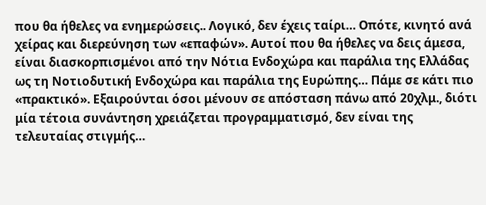που θα ήθελες να ενημερώσεις.. Λογικό, δεν έχεις ταίρι… Οπότε, κινητό ανά χείρας και διερεύνηση των «επαφών». Αυτοί που θα ήθελες να δεις άμεσα, είναι διασκορπισμένοι από την Νότια Ενδοχώρα και παράλια της Ελλάδας ως τη Νοτιοδυτική Ενδοχώρα και παράλια της Ευρώπης… Πάμε σε κάτι πιο «πρακτικό». Εξαιρούνται όσοι μένουν σε απόσταση πάνω από 20χλμ., διότι μία τέτοια συνάντηση χρειάζεται προγραμματισμό, δεν είναι της τελευταίας στιγμής…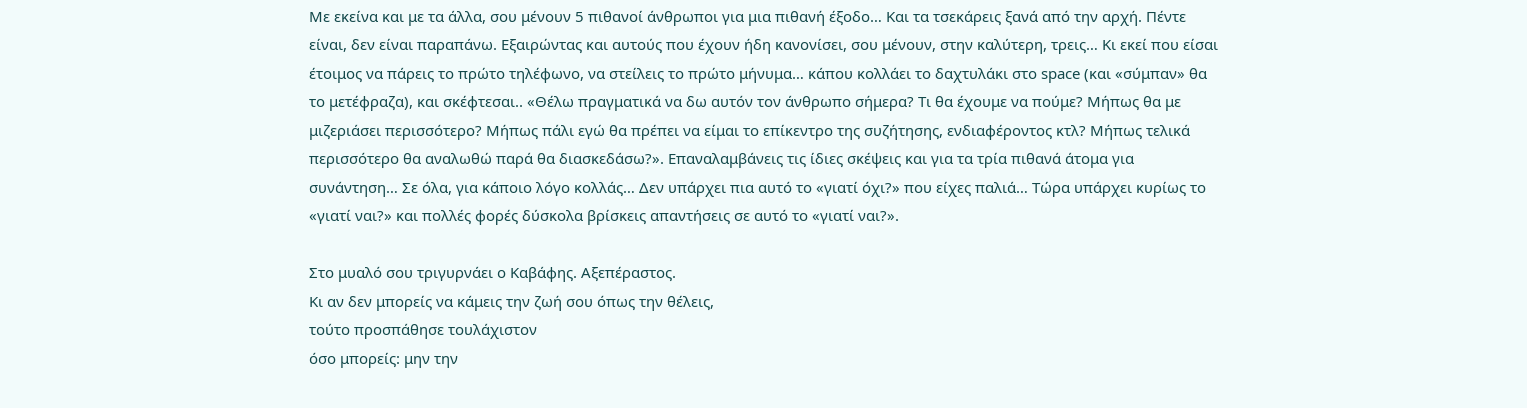Με εκείνα και με τα άλλα, σου μένουν 5 πιθανοί άνθρωποι για μια πιθανή έξοδο… Και τα τσεκάρεις ξανά από την αρχή. Πέντε είναι, δεν είναι παραπάνω. Εξαιρώντας και αυτούς που έχουν ήδη κανονίσει, σου μένουν, στην καλύτερη, τρεις… Κι εκεί που είσαι έτοιμος να πάρεις το πρώτο τηλέφωνο, να στείλεις το πρώτο μήνυμα… κάπου κολλάει το δαχτυλάκι στο space (και «σύμπαν» θα το μετέφραζα), και σκέφτεσαι.. «Θέλω πραγματικά να δω αυτόν τον άνθρωπο σήμερα? Τι θα έχουμε να πούμε? Μήπως θα με μιζεριάσει περισσότερο? Μήπως πάλι εγώ θα πρέπει να είμαι το επίκεντρο της συζήτησης, ενδιαφέροντος κτλ? Μήπως τελικά περισσότερο θα αναλωθώ παρά θα διασκεδάσω?». Επαναλαμβάνεις τις ίδιες σκέψεις και για τα τρία πιθανά άτομα για συνάντηση… Σε όλα, για κάποιο λόγο κολλάς… Δεν υπάρχει πια αυτό το «γιατί όχι?» που είχες παλιά… Τώρα υπάρχει κυρίως το «γιατί ναι?» και πολλές φορές δύσκολα βρίσκεις απαντήσεις σε αυτό το «γιατί ναι?».

Στο μυαλό σου τριγυρνάει ο Καβάφης. Αξεπέραστος.
Κι αν δεν μπορείς να κάμεις την ζωή σου όπως την θέλεις,
τούτο προσπάθησε τουλάχιστον
όσο μπορείς: μην την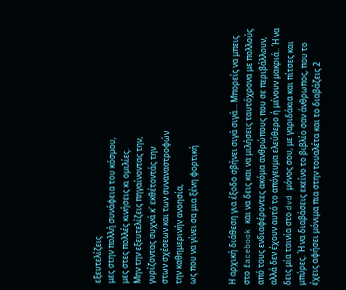εξευτελίζεις
μες στην πολλή συνάφεια του κόσμου,
μες στες πολλές κινήσεις κι ομιλίες.
Μην την εξευτελίζεις πηγαίνοντας την,
γυρίζοντας συχνά κ' εκθέτοντάς την
στων σχέσεων και των συναναστροφών
την καθημερινήν ανοησία,
ως που να γίνει σα μια ξένη φορτική


Η αρχική διάθεση για έξοδο σβήνει σιγά σιγά… Μπορείς να μπεις στο facebook και να δεις και να μιλήσεις ταυτόχρονα με πολλούς από τους ενδιαφέροντες ακόμα ανθρώπους που σε περιβάλλουν, αλλά δεν έχουν αυτό το απόγευμα ελεύθερο ή μένουν μακριά.. Ή να δεις μία ταινία στο dvd μόνος σου, με γαριδάκια και πίτσες και μπύρες. Ή να διαβάσεις εκείνο το βιβλίο σαν άνθρωπος, που το έχεις αφήσει μόνιμα πια στην τουαλέτα και το διαβάζεις 2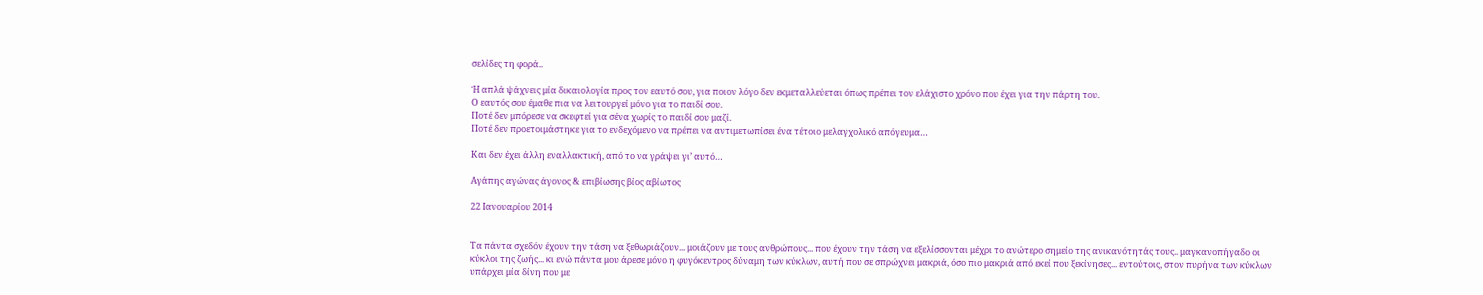σελίδες τη φορά..

Ή απλά ψάχνεις μία δικαιολογία προς τον εαυτό σου, για ποιον λόγο δεν εκμεταλλεύεται όπως πρέπει τον ελάχιστο χρόνο που έχει για την πάρτη του.
Ο εαυτός σου έμαθε πια να λειτουργεί μόνο για το παιδί σου.
Ποτέ δεν μπόρεσε να σκεφτεί για σένα χωρίς το παιδί σου μαζί.
Ποτέ δεν προετοιμάστηκε για το ενδεχόμενο να πρέπει να αντιμετωπίσει ένα τέτοιο μελαγχολικό απόγευμα…

Και δεν έχει άλλη εναλλακτική, από το να γράψει γι’ αυτό…

Αγάπης αγώνας άγονος & επιβίωσης βίος αβίωτος

22 Ιανουαρίου 2014


Τα πάντα σχεδόν έχουν την τάση να ξεθωριάζουν... μοιάζουν με τους ανθρώπους... που έχουν την τάση να εξελίσσονται μέχρι το ανώτερο σημείο της ανικανότητάς τους.. μαγκανοπήγαδο οι κύκλοι της ζωής... κι ενώ πάντα μου άρεσε μόνο η φυγόκεντρος δύναμη των κύκλων, αυτή που σε σπρώχνει μακριά, όσο πιο μακριά από εκεί που ξεκίνησες... εντούτοις, στον πυρήνα των κύκλων υπάρχει μία δίνη που με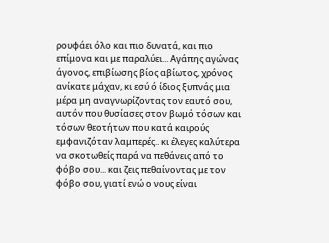ρουφάει όλο και πιο δυνατά, και πιο επίμονα και με παραλύει... Αγάπης αγώνας άγονος, επιβίωσης βίος αβίωτος, χρόνος ανίκατε μάχαν, κι εσύ ό ίδιος ξυπνάς μια μέρα μη αναγνωρίζοντας τον εαυτό σου, αυτόν που θυσίασες στον βωμό τόσων και τόσων θεοτήτων που κατά καιρούς εμφανιζόταν λαμπερές.. κι έλεγες καλύτερα να σκοτωθείς παρά να πεθάνεις από το φόβο σου... και ζεις πεθαίνοντας με τον φόβο σου, γιατί ενώ ο νους είναι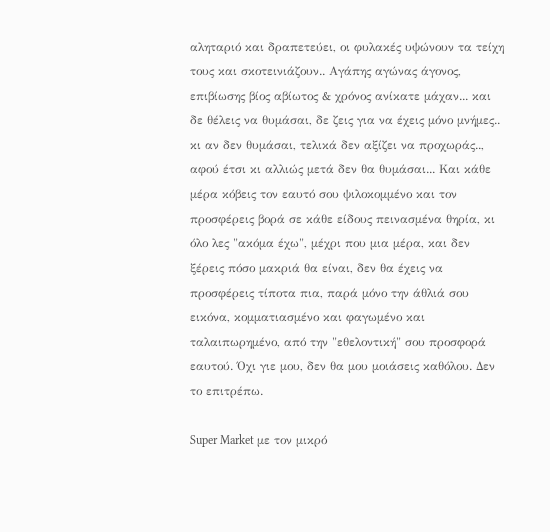αληταριό και δραπετεύει, οι φυλακές υψώνουν τα τείχη τους και σκοτεινιάζουν.. Αγάπης αγώνας άγονος, επιβίωσης βίος αβίωτος & χρόνος ανίκατε μάχαν... και δε θέλεις να θυμάσαι, δε ζεις για να έχεις μόνο μνήμες.. κι αν δεν θυμάσαι, τελικά δεν αξίζει να προχωράς.., αφού έτσι κι αλλιώς μετά δεν θα θυμάσαι... Και κάθε μέρα κόβεις τον εαυτό σου ψιλοκομμένο και τον προσφέρεις βορά σε κάθε είδους πεινασμένα θηρία, κι όλο λες "ακόμα έχω", μέχρι που μια μέρα, και δεν ξέρεις πόσο μακριά θα είναι, δεν θα έχεις να προσφέρεις τίποτα πια, παρά μόνο την άθλιά σου εικόνα, κομματιασμένο και φαγωμένο και ταλαιπωρημένο, από την "εθελοντική" σου προσφορά εαυτού. Όχι γιε μου, δεν θα μου μοιάσεις καθόλου. Δεν το επιτρέπω.

Super Market με τον μικρό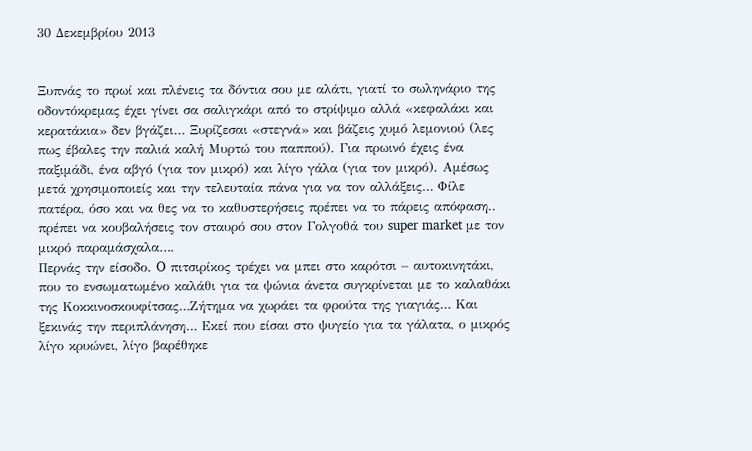30 Δεκεμβρίου 2013


Ξυπνάς το πρωί και πλένεις τα δόντια σου με αλάτι, γιατί το σωληνάριο της οδοντόκρεμας έχει γίνει σα σαλιγκάρι από το στρίψιμο αλλά «κεφαλάκι και κερατάκια» δεν βγάζει… Ξυρίζεσαι «στεγνά» και βάζεις χυμό λεμονιού (λες πως έβαλες την παλιά καλή Μυρτώ του παππού). Για πρωινό έχεις ένα παξιμάδι, ένα αβγό (για τον μικρό) και λίγο γάλα (για τον μικρό). Αμέσως μετά χρησιμοποιείς και την τελευταία πάνα για να τον αλλάξεις… Φίλε πατέρα, όσο και να θες να το καθυστερήσεις πρέπει να το πάρεις απόφαση.. πρέπει να κουβαλήσεις τον σταυρό σου στον Γολγοθά του super market με τον μικρό παραμάσχαλα….
Περνάς την είσοδο. O πιτσιρίκος τρέχει να μπει στο καρότσι – αυτοκινητάκι, που το ενσωματωμένο καλάθι για τα ψώνια άνετα συγκρίνεται με το καλαθάκι της Κοκκινοσκουφίτσας…Ζήτημα να χωράει τα φρούτα της γιαγιάς… Και ξεκινάς την περιπλάνηση… Εκεί που είσαι στο ψυγείο για τα γάλατα, ο μικρός λίγο κρυώνει, λίγο βαρέθηκε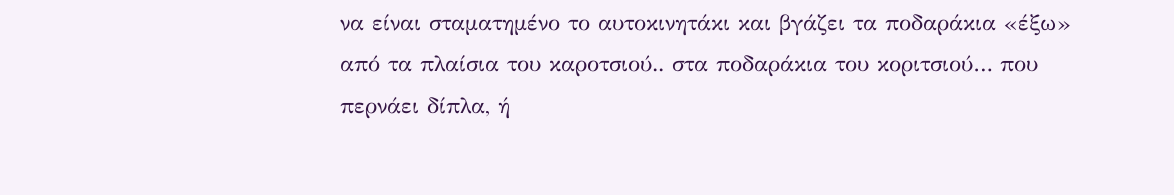να είναι σταματημένο το αυτοκινητάκι και βγάζει τα ποδαράκια «έξω» από τα πλαίσια του καροτσιού.. στα ποδαράκια του κοριτσιού… που περνάει δίπλα, ή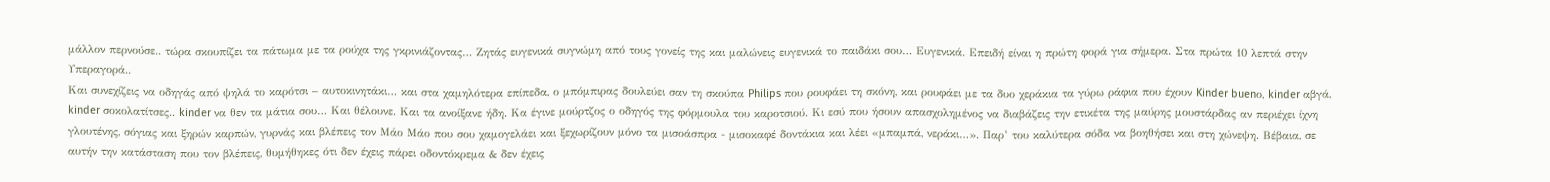μάλλον περνούσε.. τώρα σκουπίζει τα πάτωμα με τα ρούχα της γκρινιάζοντας… Ζητάς ευγενικά συγνώμη από τους γονείς της και μαλώνεις ευγενικά το παιδάκι σου… Ευγενικά. Επειδή είναι η πρώτη φορά για σήμερα. Στα πρώτα 10 λεπτά στην Υπεραγορά..
Και συνεχίζεις να οδηγάς από ψηλά το καρότσι – αυτοκινητάκι… και στα χαμηλότερα επίπεδα, ο μπόμπιρας δουλεύει σαν τη σκούπα Philips που ρουφάει τη σκόνη, και ρουφάει με τα δυο χεράκια τα γύρω ράφια που έχουν Kinder buenο, kinder αβγά, kinder σοκολατίτσες.. kinder να θεν τα μάτια σου… Και θέλουνε. Και τα ανοίξανε ήδη. Κα έγινε μούρτζος ο οδηγός της φόρμουλα του καροτσιού. Κι εσύ που ήσουν απασχολημένος να διαβάζεις την ετικέτα της μαύρης μουστάρδας αν περιέχει ίχνη γλουτένης, σόγιας και ξηρών καρπών, γυρνάς και βλέπεις τον Μάο Μάο που σου χαμογελάει και ξεχωρίζουν μόνο τα μισοάσπρα - μισοκαφέ δοντάκια και λέει «μπαμπά, νεράκι…». Παρ’ του καλύτερα σόδα να βοηθήσει και στη χώνεψη. Βέβαια, σε αυτήν την κατάσταση που τον βλέπεις, θυμήθηκες ότι δεν έχεις πάρει οδοντόκρεμα & δεν έχεις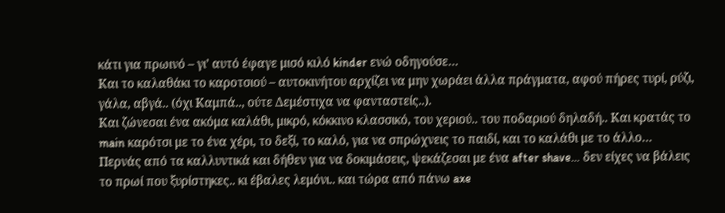κάτι για πρωινό – γι’ αυτό έφαγε μισό κιλό kinder ενώ οδηγούσε…
Και το καλαθάκι το καροτσιού – αυτοκινήτου αρχίζει να μην χωράει άλλα πράγματα, αφού πήρες τυρί, ρύζι, γάλα, αβγά.. (όχι Καμπά.., ούτε Δεμέστιχα να φανταστείς..).
Και ζώνεσαι ένα ακόμα καλάθι, μικρό, κόκκινο κλασσικό, του χεριού.. του ποδαριού δηλαδή.. Και κρατάς το main καρότσι με το ένα χέρι, το δεξί, το καλό, για να σπρώχνεις το παιδί, και το καλάθι με το άλλο…
Περνάς από τα καλλυντικά και δήθεν για να δοκιμάσεις, ψεκάζεσαι με ένα after shave… δεν είχες να βάλεις το πρωί που ξυρίστηκες.. κι έβαλες λεμόνι.. και τώρα από πάνω axe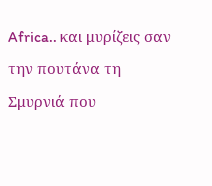Africa.. και μυρίζεις σαν την πουτάνα τη Σμυρνιά που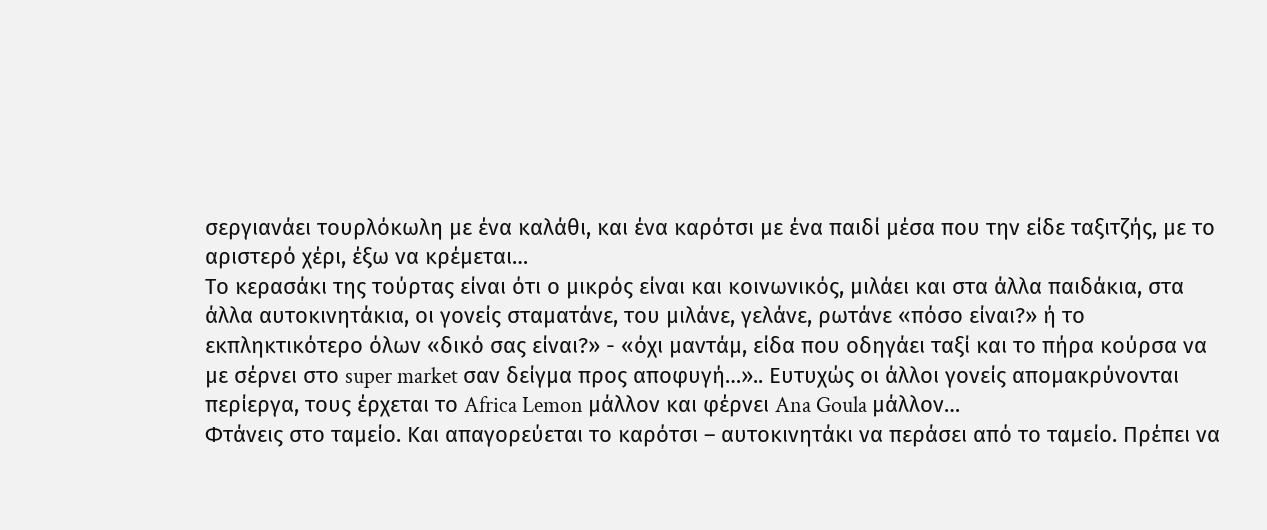σεργιανάει τουρλόκωλη με ένα καλάθι, και ένα καρότσι με ένα παιδί μέσα που την είδε ταξιτζής, με το αριστερό χέρι, έξω να κρέμεται…
Το κερασάκι της τούρτας είναι ότι ο μικρός είναι και κοινωνικός, μιλάει και στα άλλα παιδάκια, στα άλλα αυτοκινητάκια, οι γονείς σταματάνε, του μιλάνε, γελάνε, ρωτάνε «πόσο είναι?» ή το εκπληκτικότερο όλων «δικό σας είναι?» - «όχι μαντάμ, είδα που οδηγάει ταξί και το πήρα κούρσα να με σέρνει στο super market σαν δείγμα προς αποφυγή…».. Ευτυχώς οι άλλοι γονείς απομακρύνονται περίεργα, τους έρχεται το Africa Lemon μάλλον και φέρνει Ana Goula μάλλον…
Φτάνεις στο ταμείο. Και απαγορεύεται το καρότσι – αυτοκινητάκι να περάσει από το ταμείο. Πρέπει να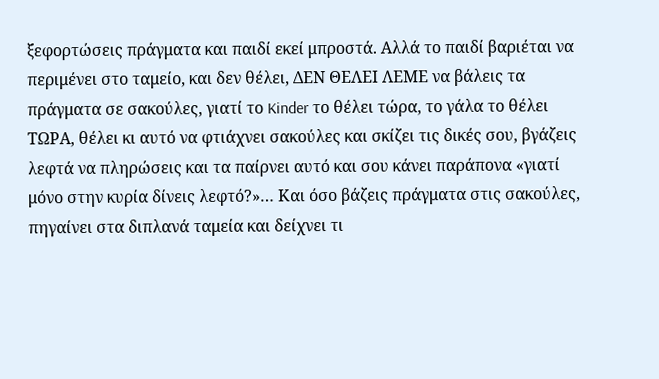ξεφορτώσεις πράγματα και παιδί εκεί μπροστά. Αλλά το παιδί βαριέται να περιμένει στο ταμείο, και δεν θέλει, ΔΕΝ ΘΕΛΕΙ ΛΕΜΕ να βάλεις τα πράγματα σε σακούλες, γιατί το Kinder το θέλει τώρα, το γάλα το θέλει ΤΩΡΑ, θέλει κι αυτό να φτιάχνει σακούλες και σκίζει τις δικές σου, βγάζεις λεφτά να πληρώσεις και τα παίρνει αυτό και σου κάνει παράπονα «γιατί μόνο στην κυρία δίνεις λεφτό?»… Και όσο βάζεις πράγματα στις σακούλες, πηγαίνει στα διπλανά ταμεία και δείχνει τι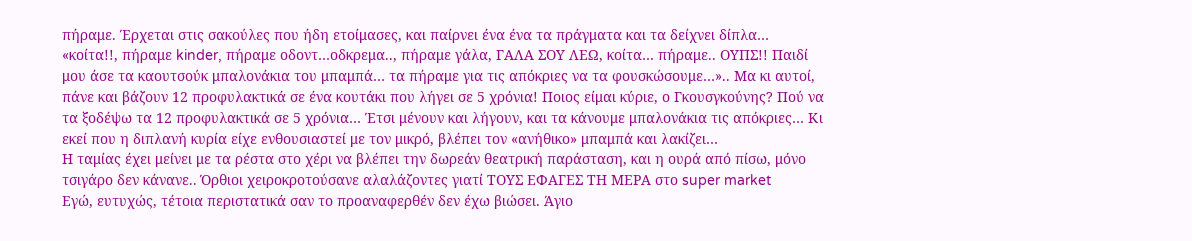πήραμε. Έρχεται στις σακούλες που ήδη ετοίμασες, και παίρνει ένα ένα τα πράγματα και τα δείχνει δίπλα… «κοίτα!!, πήραμε kinder, πήραμε οδοντ…οδκρεμα.., πήραμε γάλα, ΓΑΛΑ ΣΟΥ ΛΕΩ, κοίτα… πήραμε.. ΟΥΠΣ!! Παιδί μου άσε τα καουτσούκ μπαλονάκια του μπαμπά… τα πήραμε για τις απόκριες να τα φουσκώσουμε…».. Μα κι αυτοί, πάνε και βάζουν 12 προφυλακτικά σε ένα κουτάκι που λήγει σε 5 χρόνια! Ποιος είμαι κύριε, ο Γκουσγκούνης? Πού να τα ξοδέψω τα 12 προφυλακτικά σε 5 χρόνια… Έτσι μένουν και λήγουν, και τα κάνουμε μπαλονάκια τις απόκριες… Κι εκεί που η διπλανή κυρία είχε ενθουσιαστεί με τον μικρό, βλέπει τον «ανήθικο» μπαμπά και λακίζει…
Η ταμίας έχει μείνει με τα ρέστα στο χέρι να βλέπει την δωρεάν θεατρική παράσταση, και η ουρά από πίσω, μόνο τσιγάρο δεν κάνανε.. Όρθιοι χειροκροτούσανε αλαλάζοντες γιατί ΤΟΥΣ ΕΦΑΓΕΣ ΤΗ ΜΕΡΑ στο super market
Εγώ, ευτυχώς, τέτοια περιστατικά σαν το προαναφερθέν δεν έχω βιώσει. Άγιο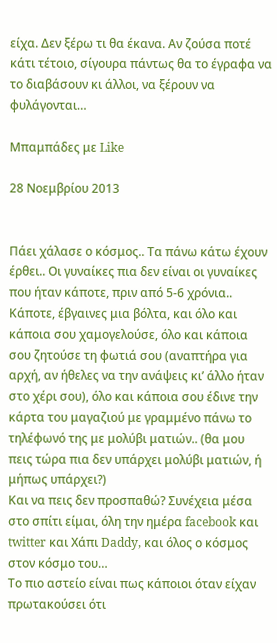είχα. Δεν ξέρω τι θα έκανα. Αν ζούσα ποτέ κάτι τέτοιο, σίγουρα πάντως θα το έγραφα να το διαβάσουν κι άλλοι, να ξέρουν να φυλάγονται…

Μπαμπάδες με Like

28 Νοεμβρίου 2013


Πάει χάλασε ο κόσμος.. Τα πάνω κάτω έχουν έρθει.. Οι γυναίκες πια δεν είναι οι γυναίκες που ήταν κάποτε, πριν από 5-6 χρόνια.. Κάποτε, έβγαινες μια βόλτα, και όλο και κάποια σου χαμογελούσε, όλο και κάποια σου ζητούσε τη φωτιά σου (αναπτήρα για αρχή, αν ήθελες να την ανάψεις κι’ άλλο ήταν στο χέρι σου), όλο και κάποια σου έδινε την κάρτα του μαγαζιού με γραμμένο πάνω το τηλέφωνό της με μολύβι ματιών.. (θα μου πεις τώρα πια δεν υπάρχει μολύβι ματιών, ή μήπως υπάρχει?)
Και να πεις δεν προσπαθώ? Συνέχεια μέσα στο σπίτι είμαι, όλη την ημέρα facebook και twitter και Χάπι Daddy, και όλος ο κόσμος στον κόσμο του…
Το πιο αστείο είναι πως κάποιοι όταν είχαν πρωτακούσει ότι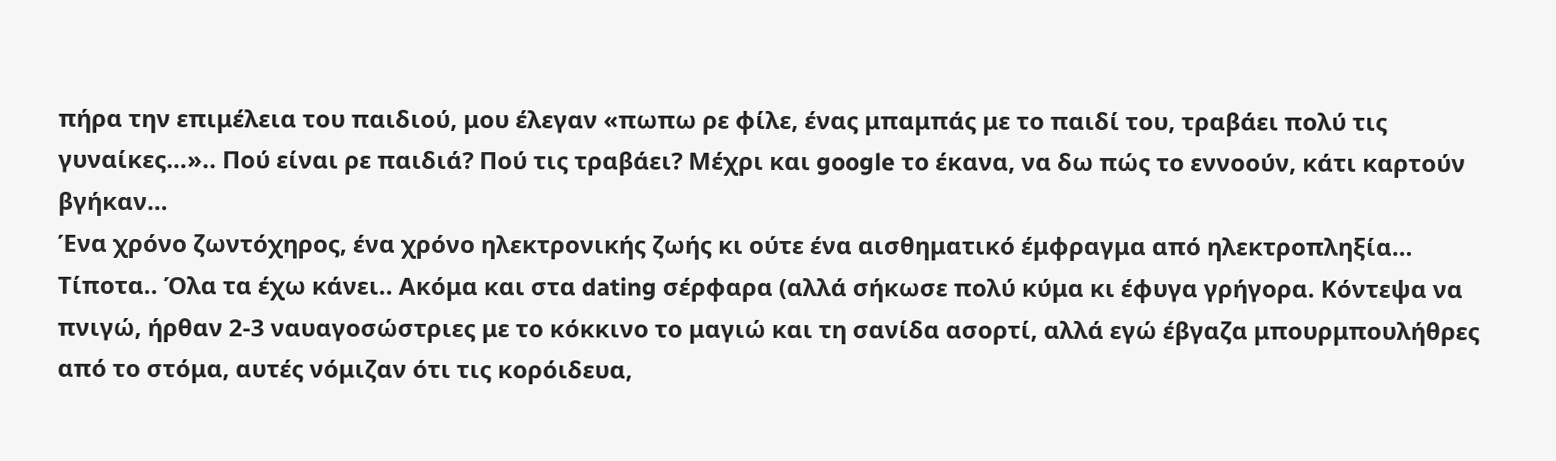πήρα την επιμέλεια του παιδιού, μου έλεγαν «πωπω ρε φίλε, ένας μπαμπάς με το παιδί του, τραβάει πολύ τις γυναίκες…».. Πού είναι ρε παιδιά? Πού τις τραβάει? Μέχρι και google το έκανα, να δω πώς το εννοούν, κάτι καρτούν βγήκαν…
Ένα χρόνο ζωντόχηρος, ένα χρόνο ηλεκτρονικής ζωής κι ούτε ένα αισθηματικό έμφραγμα από ηλεκτροπληξία… Τίποτα.. Όλα τα έχω κάνει.. Ακόμα και στα dating σέρφαρα (αλλά σήκωσε πολύ κύμα κι έφυγα γρήγορα. Κόντεψα να πνιγώ, ήρθαν 2-3 ναυαγοσώστριες με το κόκκινο το μαγιώ και τη σανίδα ασορτί, αλλά εγώ έβγαζα μπουρμπουλήθρες από το στόμα, αυτές νόμιζαν ότι τις κορόιδευα,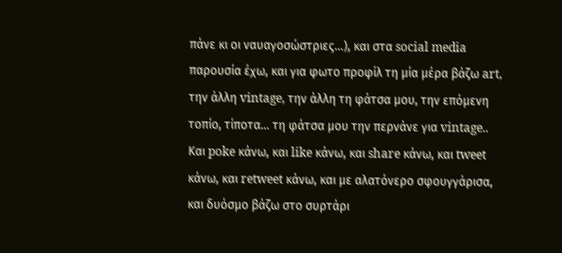πάνε κι οι ναυαγοσώστριες…), και στα social media παρουσία έχω, και για φωτο προφίλ τη μία μέρα βάζω art, την άλλη vintage, την άλλη τη φάτσα μου, την επόμενη τοπίο, τίποτα… τη φάτσα μου την περνάνε για vintage..
Και poke κάνω, και like κάνω, και share κάνω, και tweet κάνω, και retweet κάνω, και με αλατόνερο σφουγγάρισα, και δυόσμο βάζω στο συρτάρι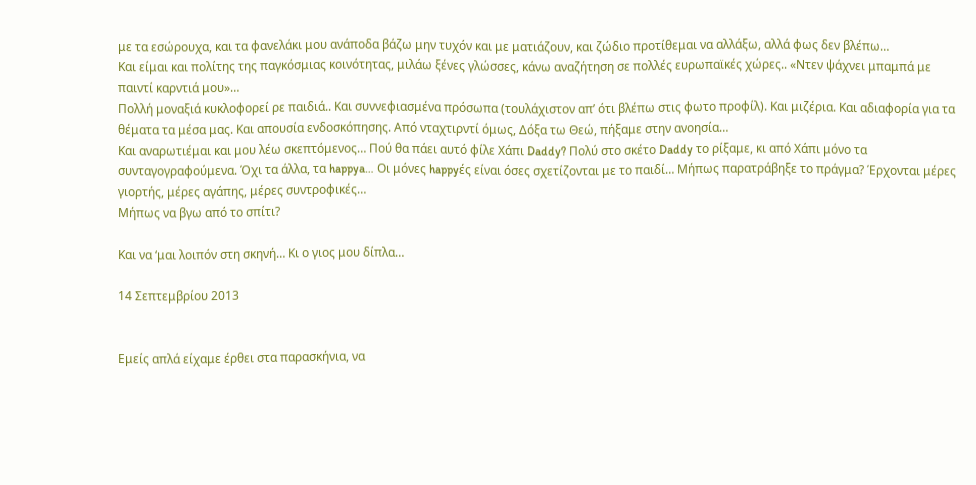με τα εσώρουχα, και τα φανελάκι μου ανάποδα βάζω μην τυχόν και με ματιάζουν, και ζώδιο προτίθεμαι να αλλάξω, αλλά φως δεν βλέπω…
Και είμαι και πολίτης της παγκόσμιας κοινότητας, μιλάω ξένες γλώσσες, κάνω αναζήτηση σε πολλές ευρωπαϊκές χώρες.. «Ντεν ψάχνει μπαμπά με παιντί καρντιά μου»…
Πολλή μοναξιά κυκλοφορεί ρε παιδιά.. Και συννεφιασμένα πρόσωπα (τουλάχιστον απ’ ότι βλέπω στις φωτο προφίλ). Και μιζέρια. Και αδιαφορία για τα θέματα τα μέσα μας. Και απουσία ενδοσκόπησης. Από νταχτιρντί όμως, Δόξα τω Θεώ, πήξαμε στην ανοησία…
Και αναρωτιέμαι και μου λέω σκεπτόμενος… Πού θα πάει αυτό φίλε Χάπι Daddy? Πολύ στο σκέτο Daddy το ρίξαμε, κι από Χάπι μόνο τα συνταγογραφούμενα. Όχι τα άλλα, τα happya… Οι μόνες happyές είναι όσες σχετίζονται με το παιδί… Μήπως παρατράβηξε το πράγμα? Έρχονται μέρες γιορτής, μέρες αγάπης, μέρες συντροφικές…
Μήπως να βγω από το σπίτι?

Και να ‘μαι λοιπόν στη σκηνή… Κι ο γιος μου δίπλα…

14 Σεπτεμβρίου 2013


Εμείς απλά είχαμε έρθει στα παρασκήνια, να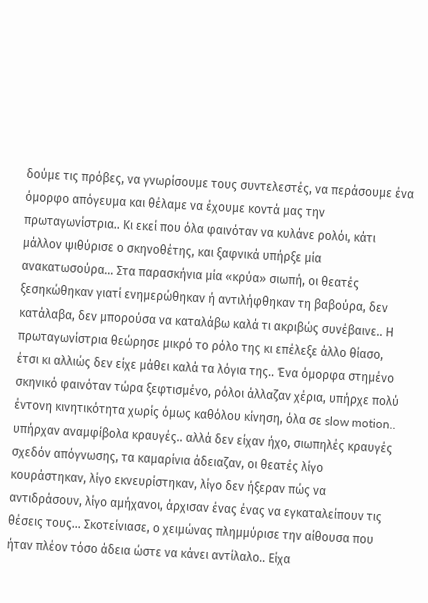δούμε τις πρόβες, να γνωρίσουμε τους συντελεστές, να περάσουμε ένα όμορφο απόγευμα και θέλαμε να έχουμε κοντά μας την πρωταγωνίστρια.. Κι εκεί που όλα φαινόταν να κυλάνε ρολόι, κάτι μάλλον ψιθύρισε ο σκηνοθέτης, και ξαφνικά υπήρξε μία ανακατωσούρα… Στα παρασκήνια μία «κρύα» σιωπή, οι θεατές ξεσηκώθηκαν γιατί ενημερώθηκαν ή αντιλήφθηκαν τη βαβούρα, δεν κατάλαβα, δεν μπορούσα να καταλάβω καλά τι ακριβώς συνέβαινε.. Η πρωταγωνίστρια θεώρησε μικρό το ρόλο της κι επέλεξε άλλο θίασο, έτσι κι αλλιώς δεν είχε μάθει καλά τα λόγια της.. Ένα όμορφα στημένο σκηνικό φαινόταν τώρα ξεφτισμένο, ρόλοι άλλαζαν χέρια, υπήρχε πολύ έντονη κινητικότητα χωρίς όμως καθόλου κίνηση, όλα σε slow motion.. υπήρχαν αναμφίβολα κραυγές.. αλλά δεν είχαν ήχο, σιωπηλές κραυγές σχεδόν απόγνωσης, τα καμαρίνια άδειαζαν, οι θεατές λίγο κουράστηκαν, λίγο εκνευρίστηκαν, λίγο δεν ήξεραν πώς να αντιδράσουν, λίγο αμήχανοι, άρχισαν ένας ένας να εγκαταλείπουν τις θέσεις τους… Σκοτείνιασε, ο χειμώνας πλημμύρισε την αίθουσα που ήταν πλέον τόσο άδεια ώστε να κάνει αντίλαλο.. Είχα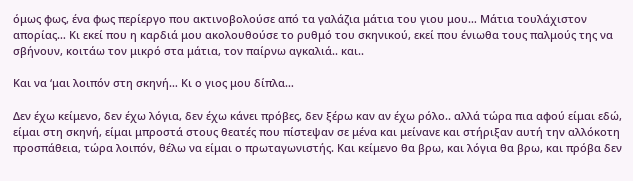όμως φως, ένα φως περίεργο που ακτινοβολούσε από τα γαλάζια μάτια του γιου μου… Μάτια τουλάχιστον απορίας… Κι εκεί που η καρδιά μου ακολουθούσε το ρυθμό του σκηνικού, εκεί που ένιωθα τους παλμούς της να σβήνουν, κοιτάω τον μικρό στα μάτια, τον παίρνω αγκαλιά.. και..

Και να ‘μαι λοιπόν στη σκηνή… Κι ο γιος μου δίπλα…

Δεν έχω κείμενο, δεν έχω λόγια, δεν έχω κάνει πρόβες, δεν ξέρω καν αν έχω ρόλο.. αλλά τώρα πια αφού είμαι εδώ, είμαι στη σκηνή, είμαι μπροστά στους θεατές που πίστεψαν σε μένα και μείνανε και στήριξαν αυτή την αλλόκοτη προσπάθεια, τώρα λοιπόν, θέλω να είμαι ο πρωταγωνιστής. Και κείμενο θα βρω, και λόγια θα βρω, και πρόβα δεν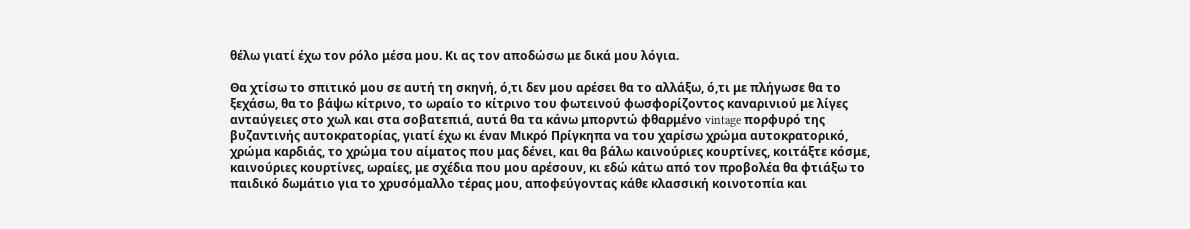θέλω γιατί έχω τον ρόλο μέσα μου. Κι ας τον αποδώσω με δικά μου λόγια.

Θα χτίσω το σπιτικό μου σε αυτή τη σκηνή, ό,τι δεν μου αρέσει θα το αλλάξω, ό,τι με πλήγωσε θα το ξεχάσω, θα το βάψω κίτρινο, το ωραίο το κίτρινο του φωτεινού φωσφορίζοντος καναρινιού με λίγες ανταύγειες στο χωλ και στα σοβατεπιά, αυτά θα τα κάνω μπορντώ φθαρμένο vintage πορφυρό της βυζαντινής αυτοκρατορίας, γιατί έχω κι έναν Μικρό Πρίγκηπα να του χαρίσω χρώμα αυτοκρατορικό, χρώμα καρδιάς, το χρώμα του αίματος που μας δένει, και θα βάλω καινούριες κουρτίνες, κοιτάξτε κόσμε, καινούριες κουρτίνες, ωραίες, με σχέδια που μου αρέσουν, κι εδώ κάτω από τον προβολέα θα φτιάξω το παιδικό δωμάτιο για το χρυσόμαλλο τέρας μου, αποφεύγοντας κάθε κλασσική κοινοτοπία και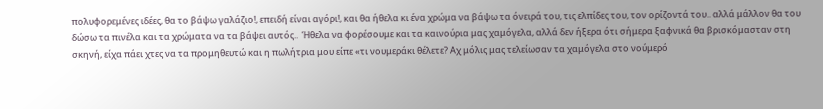πολυφορεμένες ιδέες, θα το βάψω γαλάζιο!, επειδή είναι αγόρι!, και θα ήθελα κι ένα χρώμα να βάψω τα όνειρά του, τις ελπίδες του, τον ορίζοντά του.. αλλά μάλλον θα του δώσω τα πινέλα και τα χρώματα να τα βάψει αυτός..  Ήθελα να φορέσουμε και τα καινούρια μας χαμόγελα, αλλά δεν ήξερα ότι σήμερα ξαφνικά θα βρισκόμασταν στη σκηνή, είχα πάει χτες να τα προμηθευτώ και η πωλήτρια μου είπε «τι νουμεράκι θέλετε? Αχ μόλις μας τελείωσαν τα χαμόγελα στο νούμερό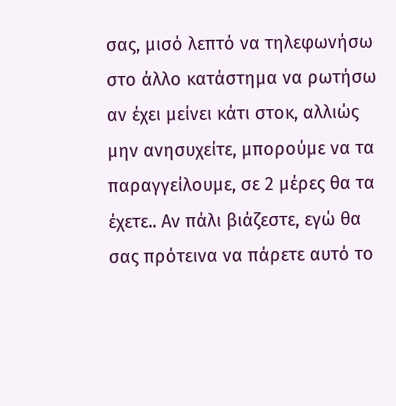σας, μισό λεπτό να τηλεφωνήσω στο άλλο κατάστημα να ρωτήσω αν έχει μείνει κάτι στοκ, αλλιώς μην ανησυχείτε, μπορούμε να τα παραγγείλουμε, σε 2 μέρες θα τα έχετε.. Αν πάλι βιάζεστε, εγώ θα σας πρότεινα να πάρετε αυτό το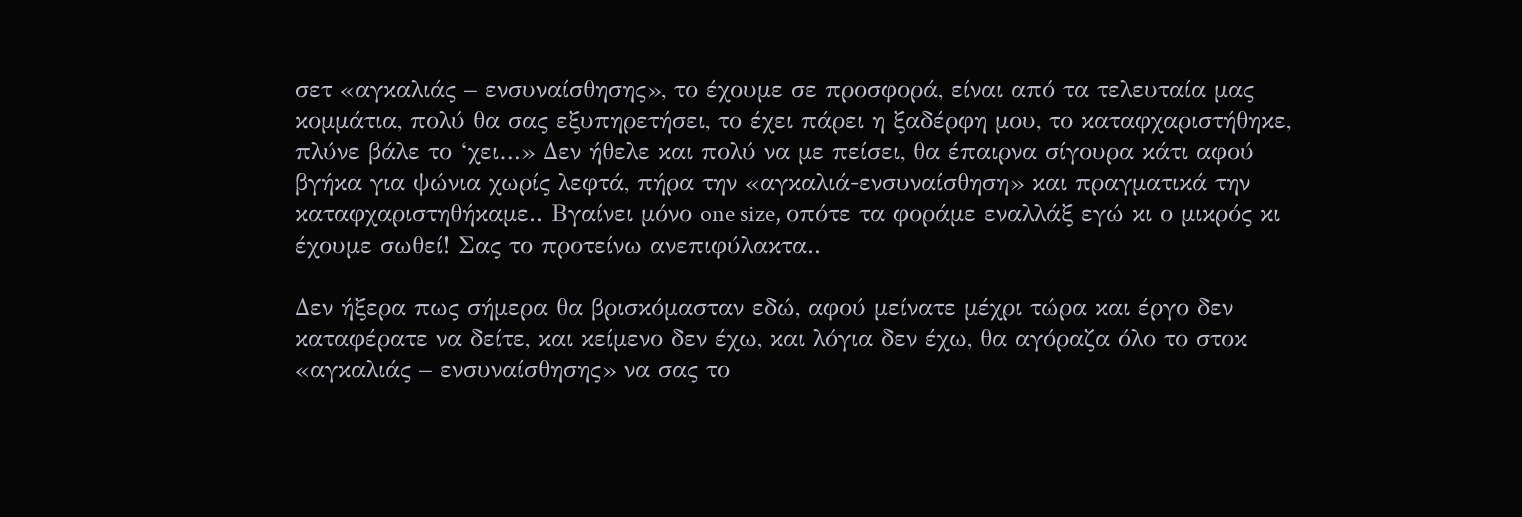σετ «αγκαλιάς – ενσυναίσθησης», το έχουμε σε προσφορά, είναι από τα τελευταία μας κομμάτια, πολύ θα σας εξυπηρετήσει, το έχει πάρει η ξαδέρφη μου, το καταφχαριστήθηκε, πλύνε βάλε το ‘χει…» Δεν ήθελε και πολύ να με πείσει, θα έπαιρνα σίγουρα κάτι αφού βγήκα για ψώνια χωρίς λεφτά, πήρα την «αγκαλιά-ενσυναίσθηση» και πραγματικά την καταφχαριστηθήκαμε.. Βγαίνει μόνο one size, οπότε τα φοράμε εναλλάξ εγώ κι ο μικρός κι έχουμε σωθεί! Σας το προτείνω ανεπιφύλακτα..

Δεν ήξερα πως σήμερα θα βρισκόμασταν εδώ, αφού μείνατε μέχρι τώρα και έργο δεν καταφέρατε να δείτε, και κείμενο δεν έχω, και λόγια δεν έχω, θα αγόραζα όλο το στοκ «αγκαλιάς – ενσυναίσθησης» να σας το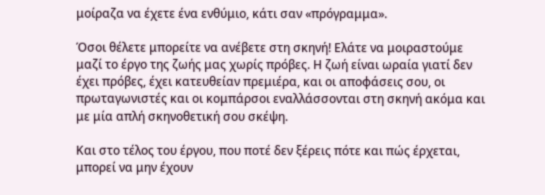μοίραζα να έχετε ένα ενθύμιο, κάτι σαν «πρόγραμμα».

Όσοι θέλετε μπορείτε να ανέβετε στη σκηνή! Ελάτε να μοιραστούμε μαζί το έργο της ζωής μας χωρίς πρόβες. Η ζωή είναι ωραία γιατί δεν έχει πρόβες, έχει κατευθείαν πρεμιέρα, και οι αποφάσεις σου, οι πρωταγωνιστές και οι κομπάρσοι εναλλάσσονται στη σκηνή ακόμα και με μία απλή σκηνοθετική σου σκέψη.

Και στο τέλος του έργου, που ποτέ δεν ξέρεις πότε και πώς έρχεται, μπορεί να μην έχουν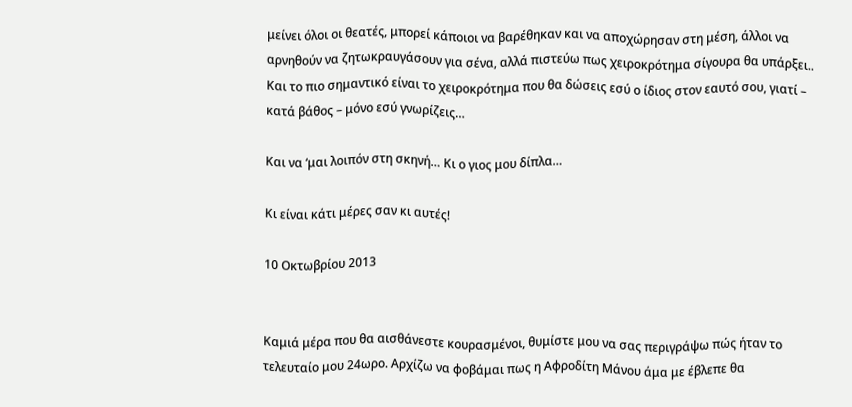μείνει όλοι οι θεατές, μπορεί κάποιοι να βαρέθηκαν και να αποχώρησαν στη μέση, άλλοι να αρνηθούν να ζητωκραυγάσουν για σένα, αλλά πιστεύω πως χειροκρότημα σίγουρα θα υπάρξει.. Και το πιο σημαντικό είναι το χειροκρότημα που θα δώσεις εσύ ο ίδιος στον εαυτό σου, γιατί – κατά βάθος – μόνο εσύ γνωρίζεις…

Και να ‘μαι λοιπόν στη σκηνή… Κι ο γιος μου δίπλα…

Κι είναι κάτι μέρες σαν κι αυτές!

10 Οκτωβρίου 2013


Καμιά μέρα που θα αισθάνεστε κουρασμένοι, θυμίστε μου να σας περιγράψω πώς ήταν το τελευταίο μου 24ωρο. Αρχίζω να φοβάμαι πως η Αφροδίτη Μάνου άμα με έβλεπε θα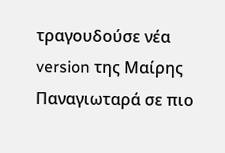τραγουδούσε νέα version της Μαίρης Παναγιωταρά σε πιο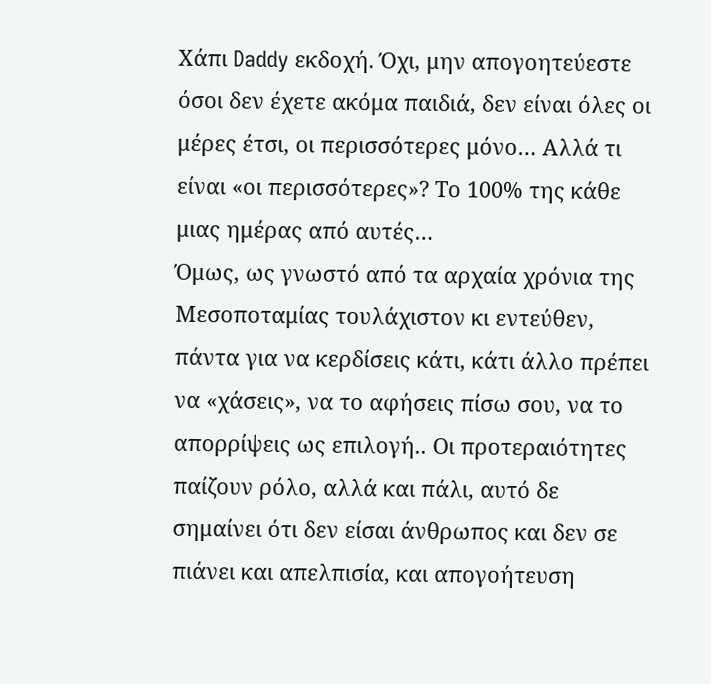Χάπι Daddy εκδοχή. Όχι, μην απογοητεύεστε όσοι δεν έχετε ακόμα παιδιά, δεν είναι όλες οι μέρες έτσι, οι περισσότερες μόνο… Αλλά τι είναι «οι περισσότερες»? Το 100% της κάθε μιας ημέρας από αυτές…
Όμως, ως γνωστό από τα αρχαία χρόνια της Μεσοποταμίας τουλάχιστον κι εντεύθεν, πάντα για να κερδίσεις κάτι, κάτι άλλο πρέπει να «χάσεις», να το αφήσεις πίσω σου, να το απορρίψεις ως επιλογή.. Οι προτεραιότητες παίζουν ρόλο, αλλά και πάλι, αυτό δε σημαίνει ότι δεν είσαι άνθρωπος και δεν σε πιάνει και απελπισία, και απογοήτευση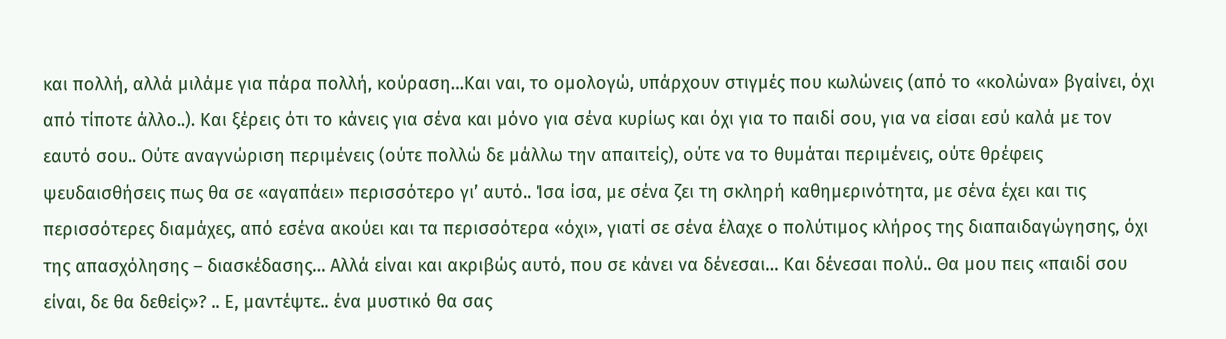και πολλή, αλλά μιλάμε για πάρα πολλή, κούραση…Και ναι, το ομολογώ, υπάρχουν στιγμές που κωλώνεις (από το «κολώνα» βγαίνει, όχι από τίποτε άλλο..). Και ξέρεις ότι το κάνεις για σένα και μόνο για σένα κυρίως και όχι για το παιδί σου, για να είσαι εσύ καλά με τον εαυτό σου.. Ούτε αναγνώριση περιμένεις (ούτε πολλώ δε μάλλω την απαιτείς), ούτε να το θυμάται περιμένεις, ούτε θρέφεις ψευδαισθήσεις πως θα σε «αγαπάει» περισσότερο γι’ αυτό.. Ίσα ίσα, με σένα ζει τη σκληρή καθημερινότητα, με σένα έχει και τις περισσότερες διαμάχες, από εσένα ακούει και τα περισσότερα «όχι», γιατί σε σένα έλαχε ο πολύτιμος κλήρος της διαπαιδαγώγησης, όχι της απασχόλησης – διασκέδασης… Αλλά είναι και ακριβώς αυτό, που σε κάνει να δένεσαι… Και δένεσαι πολύ.. Θα μου πεις «παιδί σου είναι, δε θα δεθείς»? .. Ε, μαντέψτε.. ένα μυστικό θα σας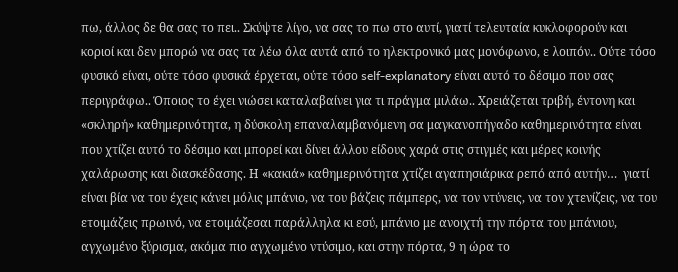πω, άλλος δε θα σας το πει.. Σκύψτε λίγο, να σας το πω στο αυτί, γιατί τελευταία κυκλοφορούν και κοριοί και δεν μπορώ να σας τα λέω όλα αυτά από το ηλεκτρονικό μας μονόφωνο, ε λοιπόν.. Ούτε τόσο φυσικό είναι, ούτε τόσο φυσικά έρχεται, ούτε τόσο self-explanatory είναι αυτό το δέσιμο που σας περιγράφω.. Όποιος το έχει νιώσει καταλαβαίνει για τι πράγμα μιλάω.. Χρειάζεται τριβή, έντονη και «σκληρή» καθημερινότητα, η δύσκολη επαναλαμβανόμενη σα μαγκανοπήγαδο καθημερινότητα είναι που χτίζει αυτό το δέσιμο και μπορεί και δίνει άλλου είδους χαρά στις στιγμές και μέρες κοινής χαλάρωσης και διασκέδασης. Η «κακιά» καθημερινότητα χτίζει αγαπησιάρικα ρεπό από αυτήν…  γιατί είναι βία να του έχεις κάνει μόλις μπάνιο, να του βάζεις πάμπερς, να τον ντύνεις, να τον χτενίζεις, να του ετοιμάζεις πρωινό, να ετοιμάζεσαι παράλληλα κι εσύ, μπάνιο με ανοιχτή την πόρτα του μπάνιου, αγχωμένο ξύρισμα, ακόμα πιο αγχωμένο ντύσιμο, και στην πόρτα, 9 η ώρα το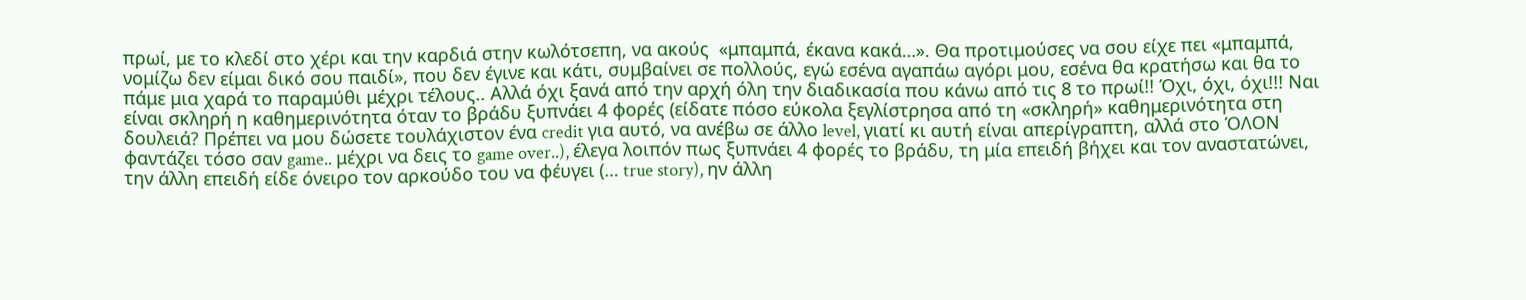πρωί, με το κλεδί στο χέρι και την καρδιά στην κωλότσεπη, να ακούς  «μπαμπά, έκανα κακά…». Θα προτιμούσες να σου είχε πει «μπαμπά, νομίζω δεν είμαι δικό σου παιδί», που δεν έγινε και κάτι, συμβαίνει σε πολλούς, εγώ εσένα αγαπάω αγόρι μου, εσένα θα κρατήσω και θα το πάμε μια χαρά το παραμύθι μέχρι τέλους.. Αλλά όχι ξανά από την αρχή όλη την διαδικασία που κάνω από τις 8 το πρωί!! Όχι, όχι, όχι!!! Ναι είναι σκληρή η καθημερινότητα όταν το βράδυ ξυπνάει 4 φορές (είδατε πόσο εύκολα ξεγλίστρησα από τη «σκληρή» καθημερινότητα στη δουλειά? Πρέπει να μου δώσετε τουλάχιστον ένα credit για αυτό, να ανέβω σε άλλο level, γιατί κι αυτή είναι απερίγραπτη, αλλά στο ΌΛΟΝ φαντάζει τόσο σαν game.. μέχρι να δεις το game over..), έλεγα λοιπόν πως ξυπνάει 4 φορές το βράδυ, τη μία επειδή βήχει και τον αναστατώνει, την άλλη επειδή είδε όνειρο τον αρκούδο του να φέυγει (… true story), ην άλλη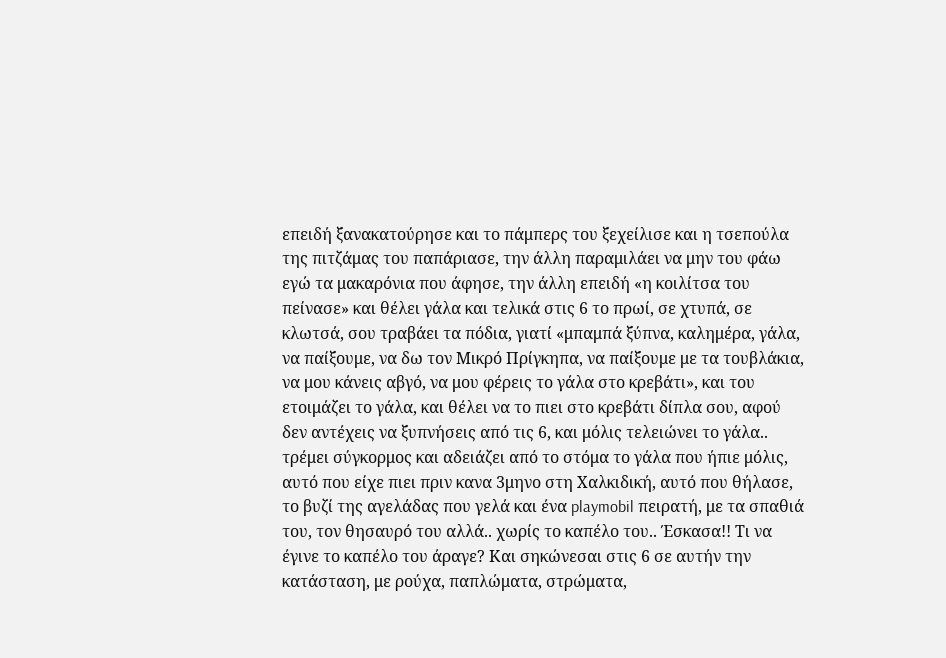επειδή ξανακατούρησε και το πάμπερς του ξεχείλισε και η τσεπούλα της πιτζάμας του παπάριασε, την άλλη παραμιλάει να μην του φάω εγώ τα μακαρόνια που άφησε, την άλλη επειδή «η κοιλίτσα του πείνασε» και θέλει γάλα και τελικά στις 6 το πρωί, σε χτυπά, σε κλωτσά, σου τραβάει τα πόδια, γιατί «μπαμπά ξύπνα, καλημέρα, γάλα, να παίξουμε, να δω τον Μικρό Πρίγκηπα, να παίξουμε με τα τουβλάκια, να μου κάνεις αβγό, να μου φέρεις το γάλα στο κρεβάτι», και του ετοιμάζει το γάλα, και θέλει να το πιει στο κρεβάτι δίπλα σου, αφού δεν αντέχεις να ξυπνήσεις από τις 6, και μόλις τελειώνει το γάλα.. τρέμει σύγκορμος και αδειάζει από το στόμα το γάλα που ήπιε μόλις, αυτό που είχε πιει πριν κανα 3μηνο στη Χαλκιδική, αυτό που θήλασε, το βυζί της αγελάδας που γελά και ένα playmobil πειρατή, με τα σπαθιά του, τον θησαυρό του αλλά.. χωρίς το καπέλο του.. Έσκασα!! Τι να έγινε το καπέλο του άραγε? Και σηκώνεσαι στις 6 σε αυτήν την κατάσταση, με ρούχα, παπλώματα, στρώματα,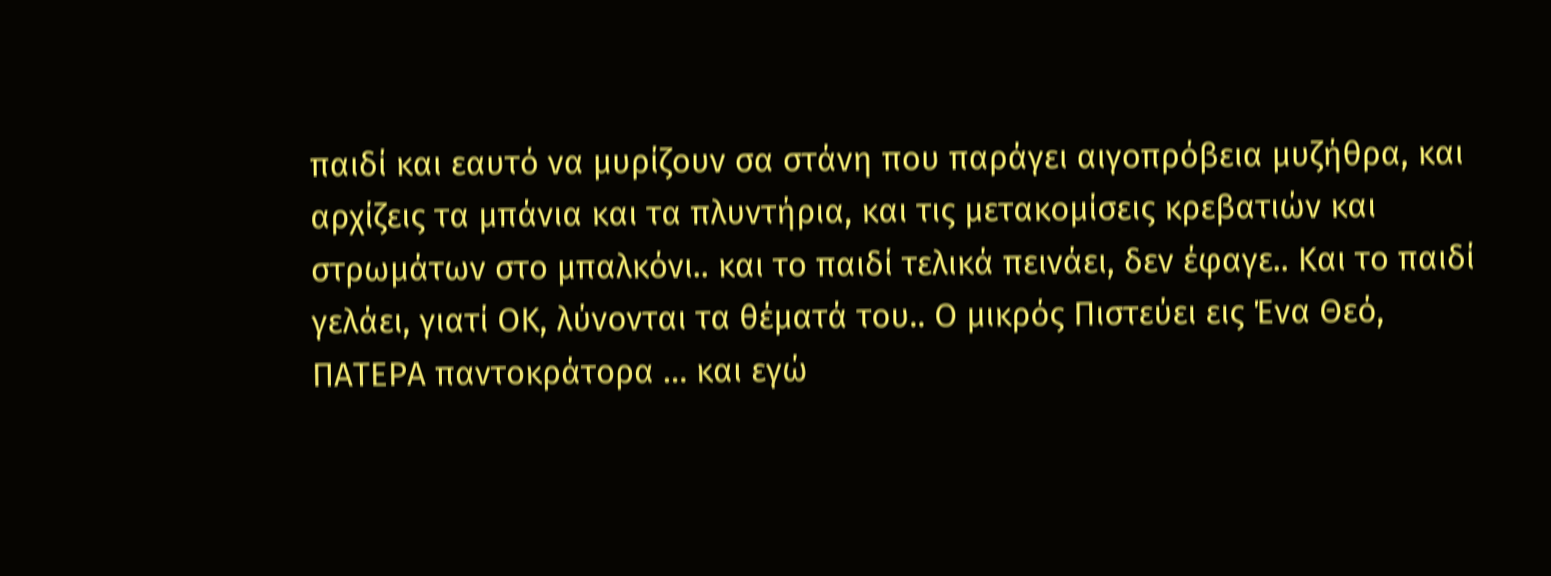παιδί και εαυτό να μυρίζουν σα στάνη που παράγει αιγοπρόβεια μυζήθρα, και αρχίζεις τα μπάνια και τα πλυντήρια, και τις μετακομίσεις κρεβατιών και στρωμάτων στο μπαλκόνι.. και το παιδί τελικά πεινάει, δεν έφαγε.. Και το παιδί γελάει, γιατί ΟΚ, λύνονται τα θέματά του.. Ο μικρός Πιστεύει εις Ένα Θεό, ΠΑΤΕΡΑ παντοκράτορα … και εγώ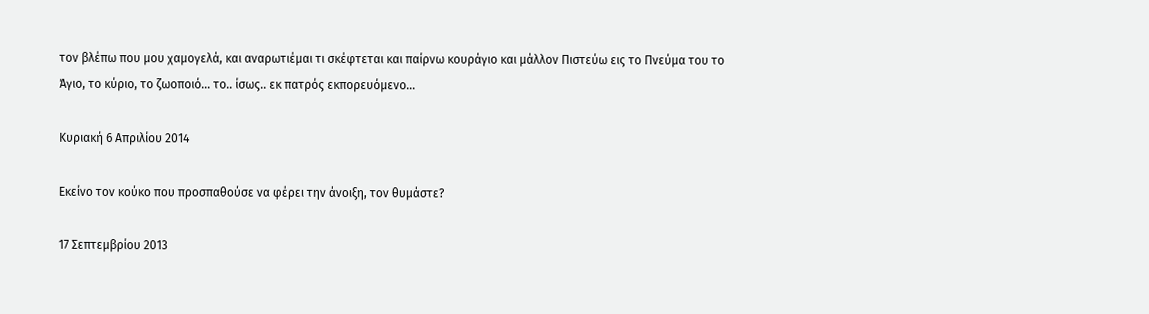τον βλέπω που μου χαμογελά, και αναρωτιέμαι τι σκέφτεται και παίρνω κουράγιο και μάλλον Πιστεύω εις το Πνεύμα του το Άγιο, το κύριο, το ζωοποιό… το.. ίσως.. εκ πατρός εκπορευόμενο…

Κυριακή 6 Απριλίου 2014

Εκείνο τον κούκο που προσπαθούσε να φέρει την άνοιξη, τον θυμάστε?

17 Σεπτεμβρίου 2013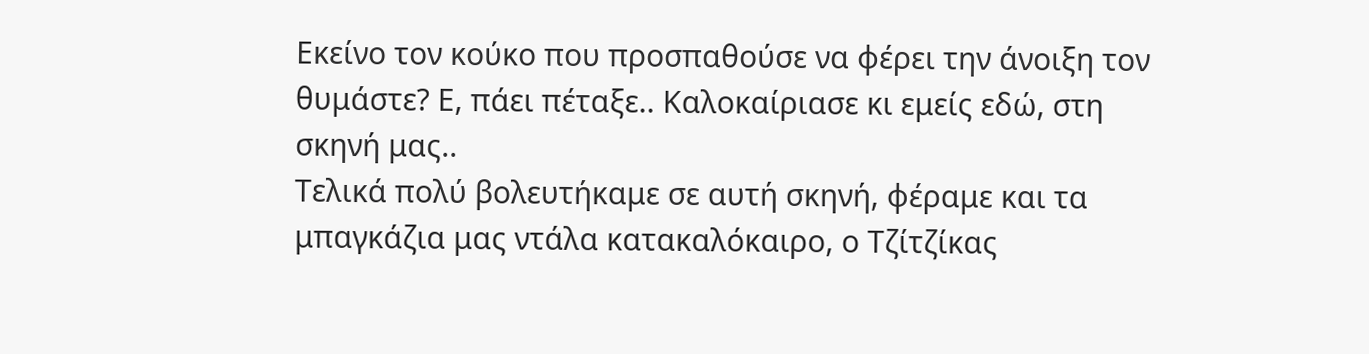Εκείνο τον κούκο που προσπαθούσε να φέρει την άνοιξη τον θυμάστε? Ε, πάει πέταξε.. Καλοκαίριασε κι εμείς εδώ, στη σκηνή μας..
Τελικά πολύ βολευτήκαμε σε αυτή σκηνή, φέραμε και τα μπαγκάζια μας ντάλα κατακαλόκαιρο, ο Τζίτζίκας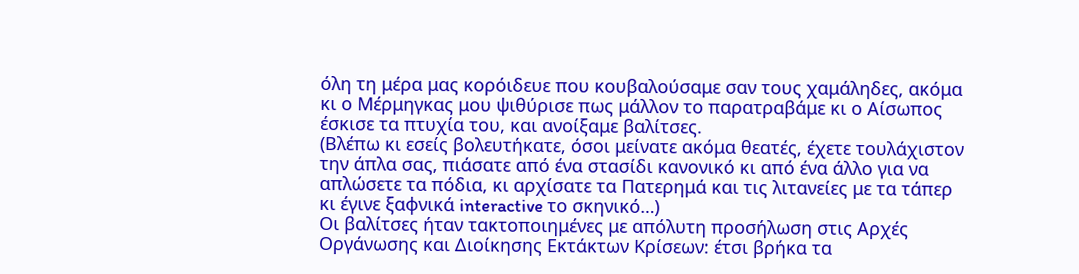όλη τη μέρα μας κορόιδευε που κουβαλούσαμε σαν τους χαμάληδες, ακόμα κι ο Μέρμηγκας μου ψιθύρισε πως μάλλον το παρατραβάμε κι ο Αίσωπος έσκισε τα πτυχία του, και ανοίξαμε βαλίτσες.
(Βλέπω κι εσείς βολευτήκατε, όσοι μείνατε ακόμα θεατές, έχετε τουλάχιστον την άπλα σας, πιάσατε από ένα στασίδι κανονικό κι από ένα άλλο για να απλώσετε τα πόδια, κι αρχίσατε τα Πατερημά και τις λιτανείες με τα τάπερ κι έγινε ξαφνικά interactive το σκηνικό…)
Οι βαλίτσες ήταν τακτοποιημένες με απόλυτη προσήλωση στις Αρχές Οργάνωσης και Διοίκησης Εκτάκτων Κρίσεων: έτσι βρήκα τα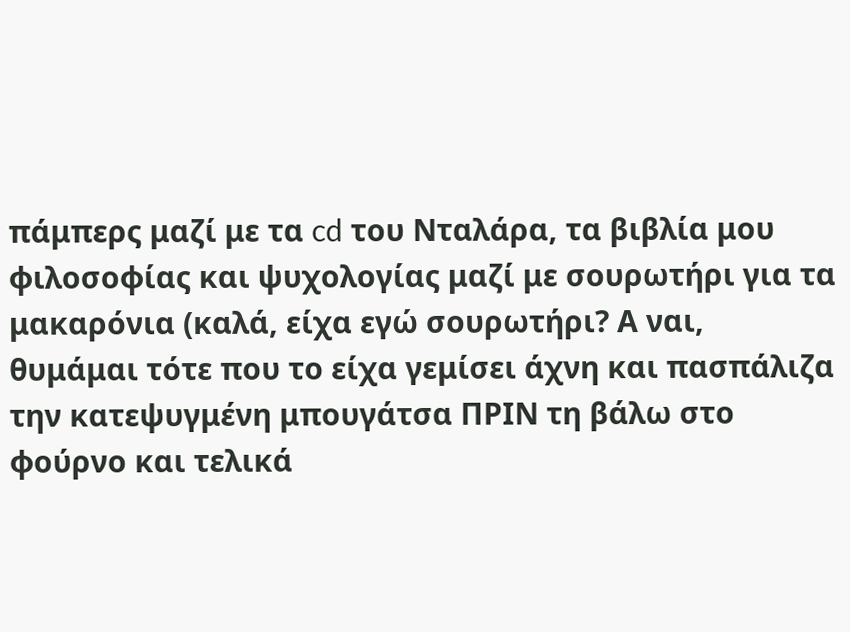πάμπερς μαζί με τα cd του Νταλάρα, τα βιβλία μου φιλοσοφίας και ψυχολογίας μαζί με σουρωτήρι για τα μακαρόνια (καλά, είχα εγώ σουρωτήρι? Α ναι, θυμάμαι τότε που το είχα γεμίσει άχνη και πασπάλιζα την κατεψυγμένη μπουγάτσα ΠΡΙΝ τη βάλω στο φούρνο και τελικά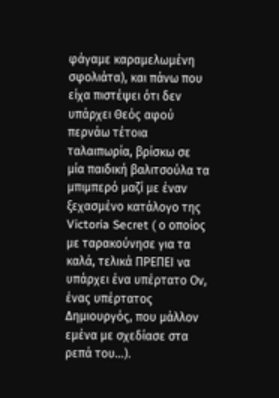φάγαμε καραμελωμένη σφολιάτα), και πάνω που είχα πιστέψει ότι δεν υπάρχει Θεός αφού περνάω τέτοια ταλαιπωρία, βρίσκω σε μία παιδική βαλιτσούλα τα μπιμπερό μαζί με έναν ξεχασμένο κατάλογο της Victoria Secret ( ο οποίος με ταρακούνησε για τα καλά, τελικά ΠΡΕΠΕΙ να υπάρχει ένα υπέρτατο Ον, ένας υπέρτατος Δημιουργός, που μάλλον εμένα με σχεδίασε στα ρεπά του…).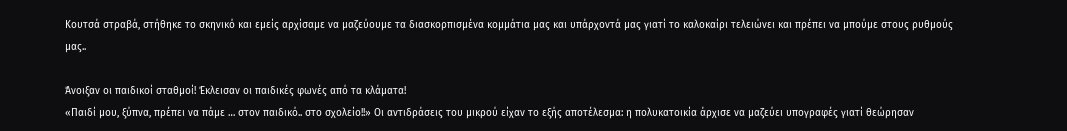Κουτσά στραβά, στήθηκε το σκηνικό και εμείς αρχίσαμε να μαζεύουμε τα διασκορπισμένα κομμάτια μας και υπάρχοντά μας γιατί το καλοκαίρι τελειώνει και πρέπει να μπούμε στους ρυθμούς μας..

Άνοιξαν οι παιδικοί σταθμοί! Έκλεισαν οι παιδικές φωνές από τα κλάματα!
«Παιδί μου, ξύπνα, πρέπει να πάμε … στον παιδικό.. στο σχολείο!!» Οι αντιδράσεις του μικρού είχαν το εξής αποτέλεσμα: η πολυκατοικία άρχισε να μαζεύει υπογραφές γιατί θεώρησαν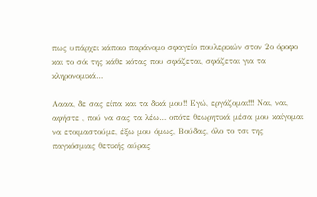πως υπάρχει κάποιο παράνομο σφαγείο πουλερικών στον 2ο όροφο και το σόι της κάθε κότας που σφάζεται, σφάζεται για τα κληρονομικά…

Αααα, δε σας είπα και τα δικά μου!! Εγώ, εργάζομαι!!! Ναι, ναι, αφήστε , πού να σας τα λέω… οπότε θεωρητικά μέσα μου καίγομαι να ετοιμαστούμε, έξω μου όμως, Βούδας, όλο το τσι της παγκόσμιας θετικής αύρας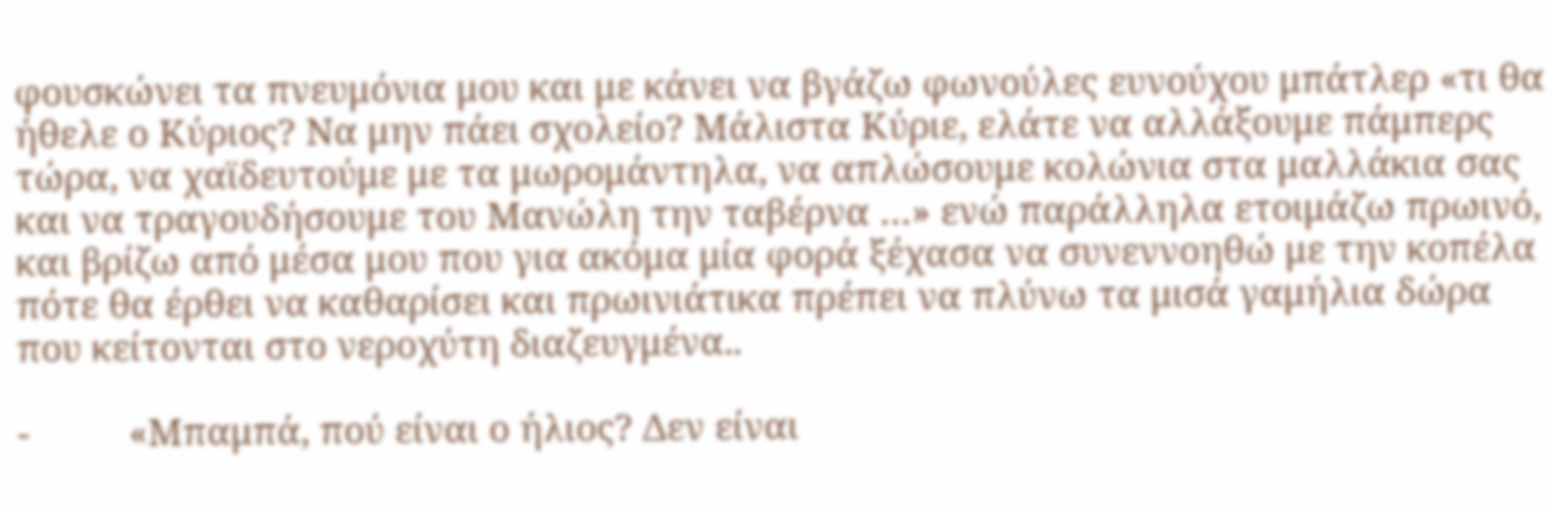φουσκώνει τα πνευμόνια μου και με κάνει να βγάζω φωνούλες ευνούχου μπάτλερ «τι θα ήθελε ο Κύριος? Να μην πάει σχολείο? Μάλιστα Κύριε, ελάτε να αλλάξουμε πάμπερς τώρα, να χαϊδευτούμε με τα μωρομάντηλα, να απλώσουμε κολώνια στα μαλλάκια σας και να τραγουδήσουμε του Μανώλη την ταβέρνα …» ενώ παράλληλα ετοιμάζω πρωινό, και βρίζω από μέσα μου που για ακόμα μία φορά ξέχασα να συνεννοηθώ με την κοπέλα πότε θα έρθει να καθαρίσει και πρωινιάτικα πρέπει να πλύνω τα μισά γαμήλια δώρα που κείτονται στο νεροχύτη διαζευγμένα..

-          «Μπαμπά, πού είναι ο ήλιος? Δεν είναι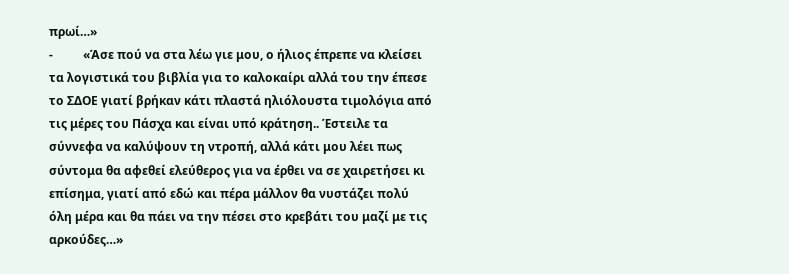πρωί…»
-          «Άσε πού να στα λέω γιε μου, ο ήλιος έπρεπε να κλείσει τα λογιστικά του βιβλία για το καλοκαίρι αλλά του την έπεσε το ΣΔΟΕ γιατί βρήκαν κάτι πλαστά ηλιόλουστα τιμολόγια από τις μέρες του Πάσχα και είναι υπό κράτηση.. Έστειλε τα σύννεφα να καλύψουν τη ντροπή, αλλά κάτι μου λέει πως σύντομα θα αφεθεί ελεύθερος για να έρθει να σε χαιρετήσει κι επίσημα, γιατί από εδώ και πέρα μάλλον θα νυστάζει πολύ όλη μέρα και θα πάει να την πέσει στο κρεβάτι του μαζί με τις αρκούδες…»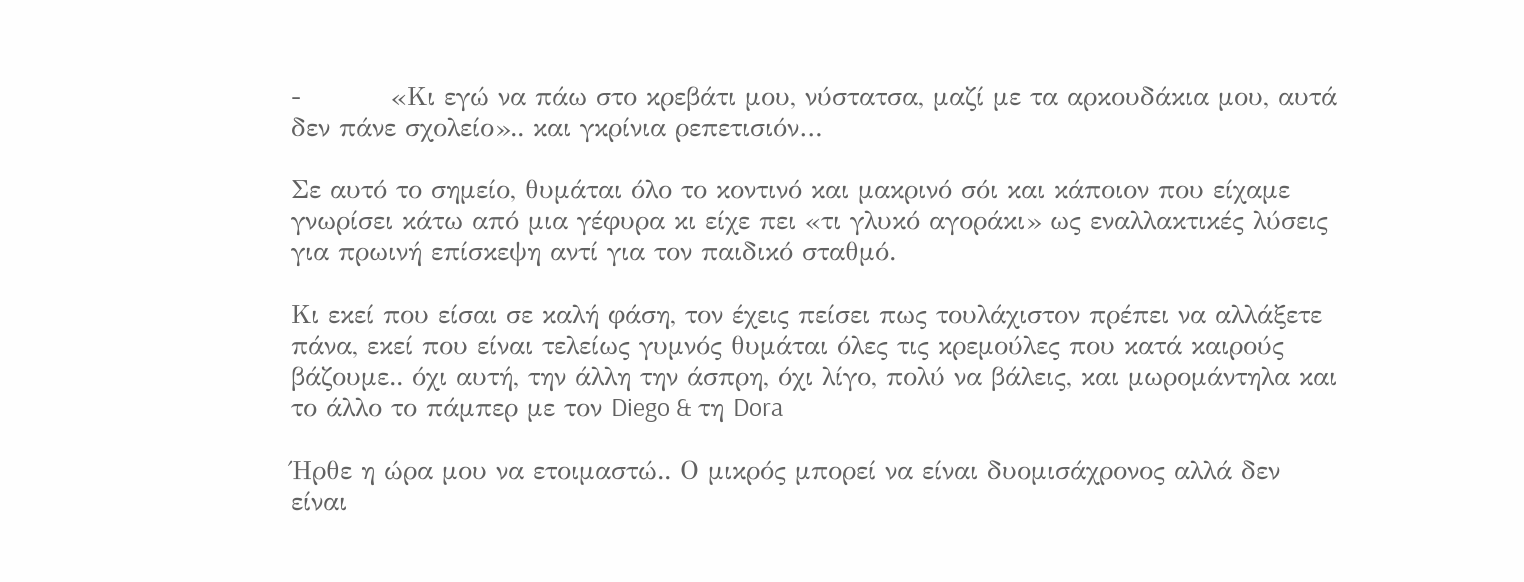-          «Κι εγώ να πάω στο κρεβάτι μου, νύστατσα, μαζί με τα αρκουδάκια μου, αυτά δεν πάνε σχολείο».. και γκρίνια ρεπετισιόν…

Σε αυτό το σημείο, θυμάται όλο το κοντινό και μακρινό σόι και κάποιον που είχαμε γνωρίσει κάτω από μια γέφυρα κι είχε πει «τι γλυκό αγοράκι» ως εναλλακτικές λύσεις για πρωινή επίσκεψη αντί για τον παιδικό σταθμό.

Κι εκεί που είσαι σε καλή φάση, τον έχεις πείσει πως τουλάχιστον πρέπει να αλλάξετε πάνα, εκεί που είναι τελείως γυμνός θυμάται όλες τις κρεμούλες που κατά καιρούς βάζουμε.. όχι αυτή, την άλλη την άσπρη, όχι λίγο, πολύ να βάλεις, και μωρομάντηλα και το άλλο το πάμπερ με τον Diego & τη Dora

Ήρθε η ώρα μου να ετοιμαστώ.. Ο μικρός μπορεί να είναι δυομισάχρονος αλλά δεν είναι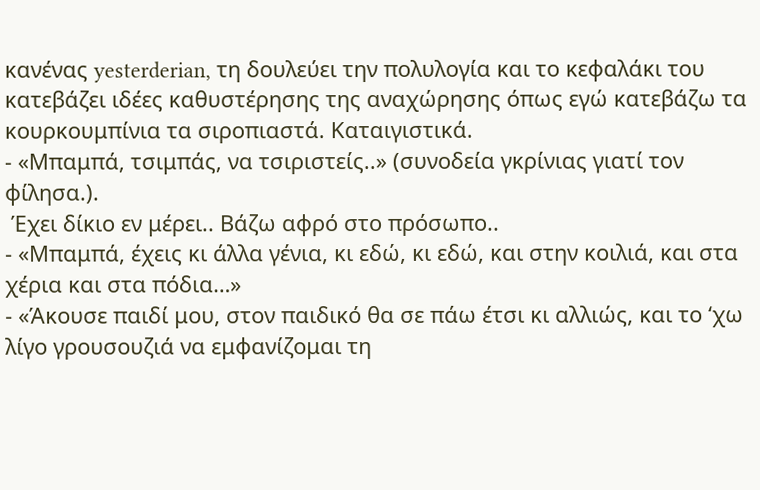κανένας yesterderian, τη δουλεύει την πολυλογία και το κεφαλάκι του κατεβάζει ιδέες καθυστέρησης της αναχώρησης όπως εγώ κατεβάζω τα κουρκουμπίνια τα σιροπιαστά. Καταιγιστικά.
- «Μπαμπά, τσιμπάς, να τσιριστείς..» (συνοδεία γκρίνιας γιατί τον φίλησα.).
 Έχει δίκιο εν μέρει.. Βάζω αφρό στο πρόσωπο..
- «Μπαμπά, έχεις κι άλλα γένια, κι εδώ, κι εδώ, και στην κοιλιά, και στα χέρια και στα πόδια…»
- «Άκουσε παιδί μου, στον παιδικό θα σε πάω έτσι κι αλλιώς, και το ‘χω λίγο γρουσουζιά να εμφανίζομαι τη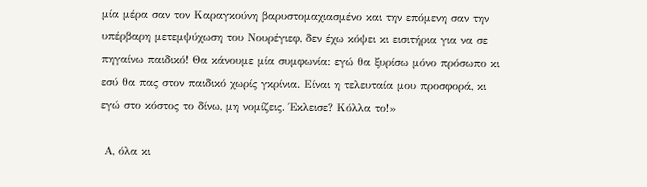μία μέρα σαν τον Καραγκούνη βαρυστομαχιασμένο και την επόμενη σαν την υπέρβαρη μετεμψύχωση του Νουρέγιεφ, δεν έχω κόψει κι εισιτήρια για να σε πηγαίνω παιδικό! Θα κάνουμε μία συμφωνία: εγώ θα ξυρίσω μόνο πρόσωπο κι εσύ θα πας στον παιδικό χωρίς γκρίνια. Είναι η τελευταία μου προσφορά, κι εγώ στο κόστος το δίνω, μη νομίζεις. Έκλεισε? Κόλλα το!»

 Α, όλα κι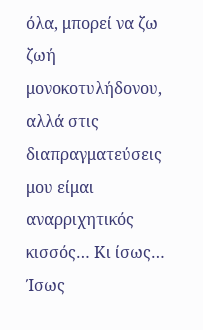όλα, μπορεί να ζω ζωή μονοκοτυλήδονου, αλλά στις διαπραγματεύσεις μου είμαι αναρριχητικός κισσός… Κι ίσως… Ίσως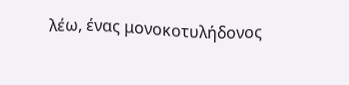λέω, ένας μονοκοτυλήδονος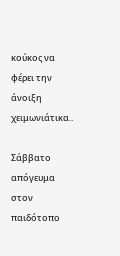κούκος να φέρει την άνοιξη χειμωνιάτικα..

Σάββατο απόγευμα στον παιδότοπο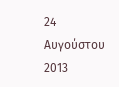24 Αυγούστου 2013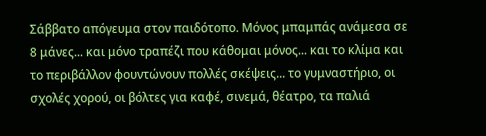Σάββατο απόγευμα στον παιδότοπο. Μόνος μπαμπάς ανάμεσα σε 8 μάνες... και μόνο τραπέζι που κάθομαι μόνος... και το κλίμα και το περιβάλλον φουντώνουν πολλές σκέψεις... το γυμναστήριο, οι σχολές χορού, οι βόλτες για καφέ, σινεμά, θέατρο, τα παλιά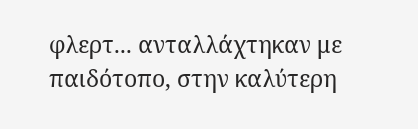φλερτ... ανταλλάχτηκαν με παιδότοπο, στην καλύτερη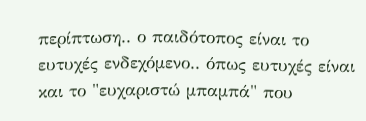περίπτωση.. ο παιδότοπος είναι το ευτυχές ενδεχόμενο.. όπως ευτυχές είναι και το "ευχαριστώ μπαμπά" που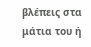βλέπεις στα μάτια του ή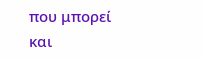που μπορεί και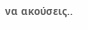να ακούσεις..